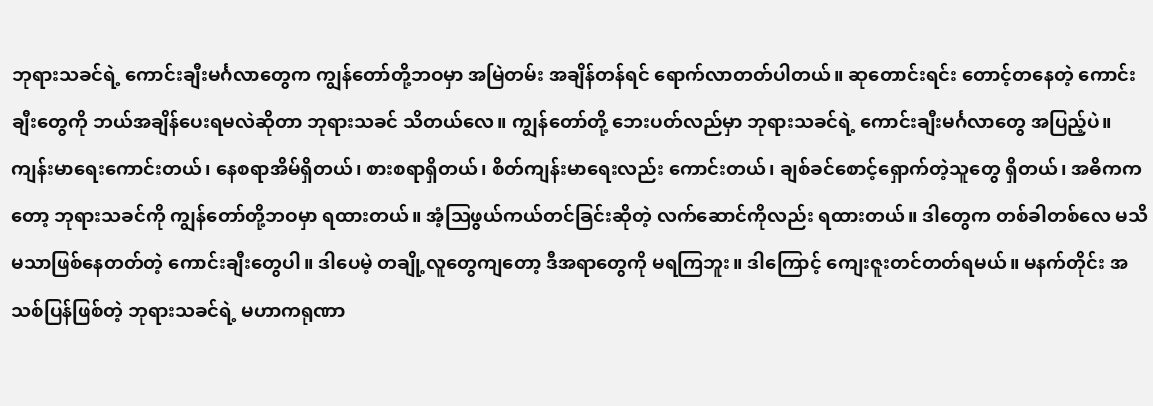ဘုရားသခင်ရဲ့ ကောင်းချီးမင်္ဂလာတွေက ကျွန်တော်တို့ဘဝမှာ အမြဲတမ်း အချိန်တန်ရင် ရောက်လာတတ်ပါတယ်။ ဆုတောင်းရင်း တောင့်တနေတဲ့ ကောင်းချီးတွေကို ဘယ်အချိန်ပေးရမလဲဆိုတာ ဘုရားသခင် သိတယ်လေ။ ကျွန်တော်တို့ ဘေးပတ်လည်မှာ ဘုရားသခင်ရဲ့ ကောင်းချီးမင်္ဂလာတွေ အပြည့်ပဲ။ ကျန်းမာရေးကောင်းတယ်၊ နေစရာအိမ်ရှိတယ်၊ စားစရာရှိတယ်၊ စိတ်ကျန်းမာရေးလည်း ကောင်းတယ်၊ ချစ်ခင်စောင့်ရှောက်တဲ့သူတွေ ရှိတယ်၊ အဓိကကတော့ ဘုရားသခင်ကို ကျွန်တော်တို့ဘဝမှာ ရထားတယ်။ အံ့ဩဖွယ်ကယ်တင်ခြင်းဆိုတဲ့ လက်ဆောင်ကိုလည်း ရထားတယ်။ ဒါတွေက တစ်ခါတစ်လေ မသိမသာဖြစ်နေတတ်တဲ့ ကောင်းချီးတွေပါ။ ဒါပေမဲ့ တချို့လူတွေကျတော့ ဒီအရာတွေကို မရကြဘူး။ ဒါကြောင့် ကျေးဇူးတင်တတ်ရမယ်။ မနက်တိုင်း အသစ်ပြန်ဖြစ်တဲ့ ဘုရားသခင်ရဲ့ မဟာကရုဏာ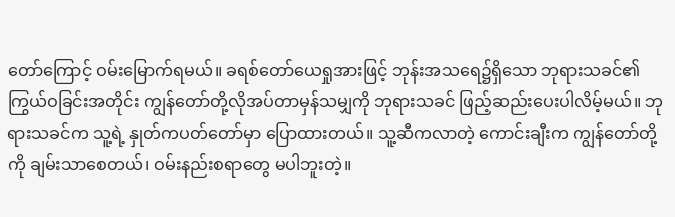တော်ကြောင့် ဝမ်းမြောက်ရမယ်။ ခရစ်တော်ယေရှုအားဖြင့် ဘုန်းအသရေ၌ရှိသော ဘုရားသခင်၏ ကြွယ်ဝခြင်းအတိုင်း ကျွန်တော်တို့လိုအပ်တာမှန်သမျှကို ဘုရားသခင် ဖြည့်ဆည်းပေးပါလိမ့်မယ်။ ဘုရားသခင်က သူ့ရဲ့ နှုတ်ကပတ်တော်မှာ ပြောထားတယ်။ သူ့ဆီကလာတဲ့ ကောင်းချီးက ကျွန်တော်တို့ကို ချမ်းသာစေတယ်၊ ဝမ်းနည်းစရာတွေ မပါဘူးတဲ့။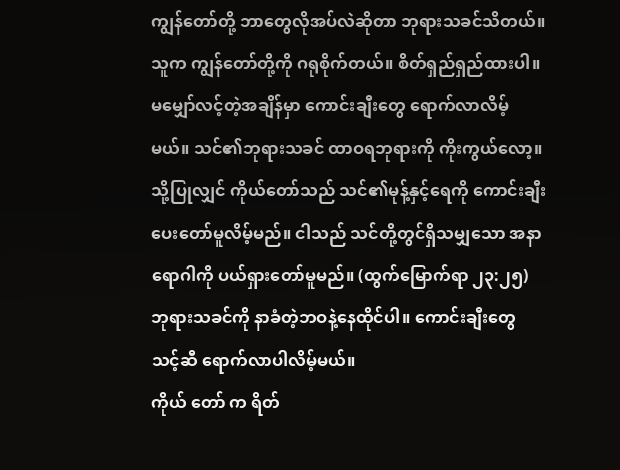ကျွန်တော်တို့ ဘာတွေလိုအပ်လဲဆိုတာ ဘုရားသခင်သိတယ်။ သူက ကျွန်တော်တို့ကို ဂရုစိုက်တယ်။ စိတ်ရှည်ရှည်ထားပါ။ မမျှော်လင့်တဲ့အချိန်မှာ ကောင်းချီးတွေ ရောက်လာလိမ့်မယ်။ သင်၏ဘုရားသခင် ထာဝရဘုရားကို ကိုးကွယ်လော့။ သို့ပြုလျှင် ကိုယ်တော်သည် သင်၏မုန့်နှင့်ရေကို ကောင်းချီးပေးတော်မူလိမ့်မည်။ ငါသည် သင်တို့တွင်ရှိသမျှသော အနာရောဂါကို ပယ်ရှားတော်မူမည်။ (ထွက်မြောက်ရာ ၂၃:၂၅) ဘုရားသခင်ကို နာခံတဲ့ဘဝနဲ့နေထိုင်ပါ။ ကောင်းချီးတွေ သင့်ဆီ ရောက်လာပါလိမ့်မယ်။
ကိုယ် တော် က ရိတ်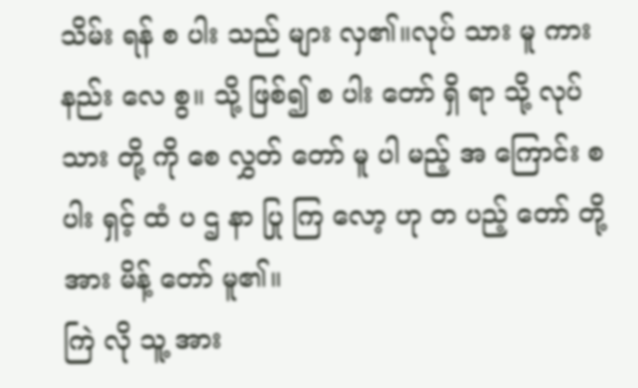သိမ်း ရန် စ ပါး သည် များ လှ၏။လုပ် သား မူ ကား နည်း လေ စွ။ သို့ ဖြစ်၍ စ ပါး တော် ရှိ ရာ သို့ လုပ် သား တို့ ကို စေ လွှတ် တော် မူ ပါ မည့် အ ကြောင်း စ ပါး ရှင့် ထံ ပ ဌ နာ ပြု ကြ လော့ ဟု တ ပည့် တော် တို့ အား မိန့် တော် မူ၏။
ကြဲ လို သူ့ အား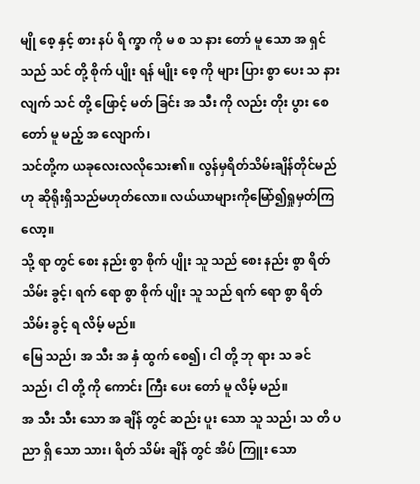မျို စေ့ နှင့် စား နပ် ရိ က္ခာ ကို မ စ သ နား တော် မူ သော အ ရှင် သည် သင် တို့ စိုက် ပျိုး ရန် မျိုး စေ့ ကို များ ပြား စွာ ပေး သ နား လျက် သင် တို့ ဖြောင့် မတ် ခြင်း အ သီး ကို လည်း တိုး ပွား စေ တော် မူ မည့် အ လျောက်၊
သင်တို့က ယခုလေးလလိုသေး၏။ လွန်မှရိတ်သိမ်းချိန်တိုင်မည်ဟု ဆိုရိုးရှိသည်မဟုတ်လော။ လယ်ယာများကိုမြော်၍ရှုမှတ်ကြလော့။
သို့ ရာ တွင် စေး နည်း စွာ စိုက် ပျိုး သူ သည် စေး နည်း စွာ ရိတ် သိမ်း ခွင့်၊ ရက် ရော စွာ စိုက် ပျိုး သူ သည် ရက် ရော စွာ ရိတ် သိမ်း ခွင့် ရ လိမ့် မည်။
မြေ သည်၊ အ သီး အ နှံ ထွက် စေ၍၊ ငါ တို့ ဘု ရား သ ခင် သည်၊ ငါ တို့ ကို ကောင်း ကြီး ပေး တော် မူ လိမ့် မည်။
အ သီး သီး သော အ ချိန် တွင် ဆည်း ပူး သော သူ သည်၊ သ တိ ပ ညာ ရှိ သော သား၊ ရိတ် သိမ်း ချိန် တွင် အိပ် ကြူး သော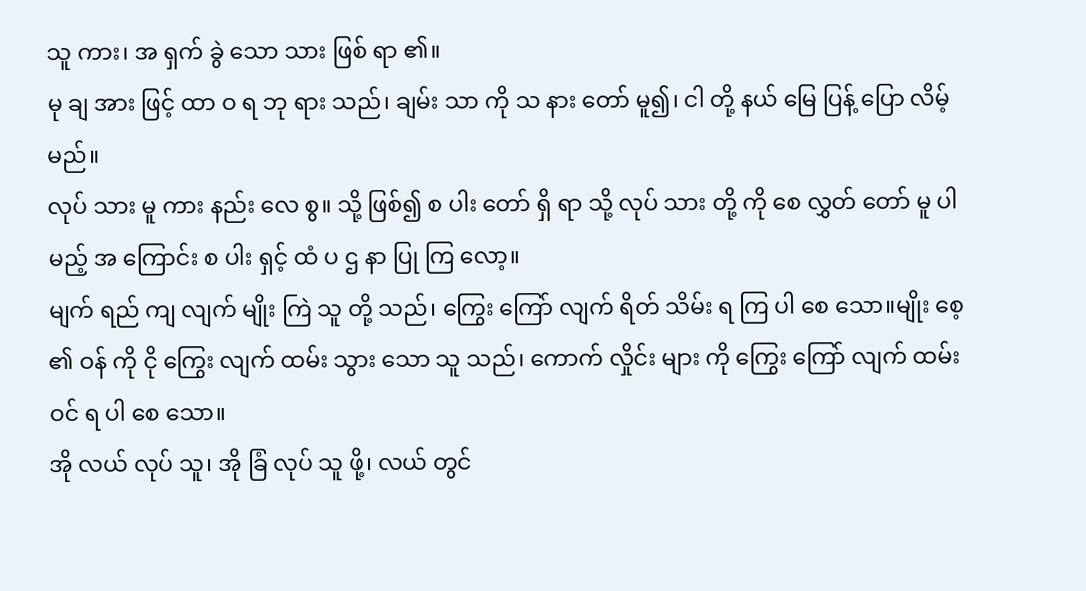သူ ကား၊ အ ရှက် ခွဲ သော သား ဖြစ် ရာ ၏။
မု ချ အား ဖြင့် ထာ ဝ ရ ဘု ရား သည်၊ ချမ်း သာ ကို သ နား တော် မူ၍၊ ငါ တို့ နယ် မြေ ပြန့် ပြော လိမ့် မည်။
လုပ် သား မူ ကား နည်း လေ စွ။ သို့ ဖြစ်၍ စ ပါး တော် ရှိ ရာ သို့ လုပ် သား တို့ ကို စေ လွှတ် တော် မူ ပါ မည့် အ ကြောင်း စ ပါး ရှင့် ထံ ပ ဌ နာ ပြု ကြ လော့။
မျက် ရည် ကျ လျက် မျိုး ကြဲ သူ တို့ သည်၊ ကြွေး ကြော် လျက် ရိတ် သိမ်း ရ ကြ ပါ စေ သော။မျိုး စေ့ ၏ ဝန် ကို ငို ကြွေး လျက် ထမ်း သွား သော သူ သည်၊ ကောက် လှိုင်း များ ကို ကြွေး ကြော် လျက် ထမ်း ဝင် ရ ပါ စေ သော။
အို လယ် လုပ် သူ၊ အို ခြံ လုပ် သူ ဖို့၊ လယ် တွင်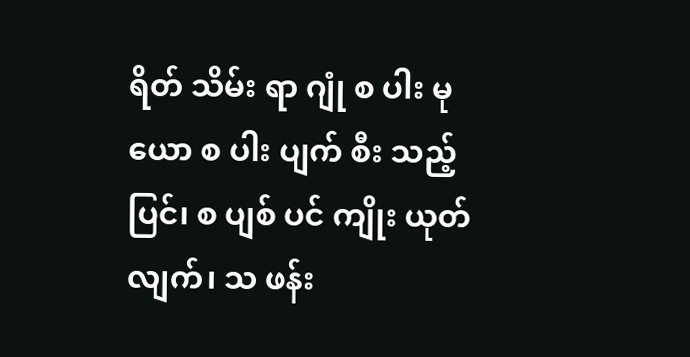ရိတ် သိမ်း ရာ ဂျုံ စ ပါး မု ယော စ ပါး ပျက် စီး သည့် ပြင်၊ စ ပျစ် ပင် ကျိုး ယုတ် လျက်၊ သ ဖန်း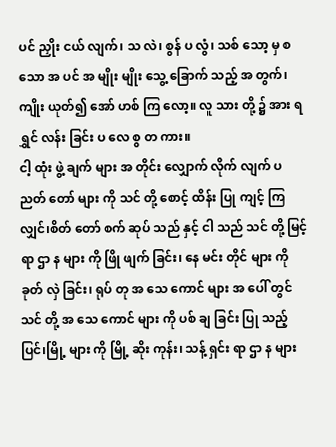ပင် ညှိုး ငယ် လျက်၊ သ လဲ၊ စွန် ပ လွံ၊ သစ် သော့ မှ စ သော အ ပင် အ မျိုး မျိုး သွေ့ ခြောက် သည့် အ တွက်၊ ကျိုး ယုတ်၍ အော် ဟစ် ကြ လော့။ လူ သား တို့ ၌ အား ရ ရွှင် လန်း ခြင်း ပ လေ စွ တ ကား။
ငါ့ ထုံး ဖွဲ့ ချက် များ အ တိုင်း လျှောက် လိုက် လျက် ပ ညတ် တော် များ ကို သင် တို့ စောင့် ထိန်း ပြု ကျင့် ကြ လျှင်၊စိတ် တော် စက် ဆုပ် သည် နှင့် ငါ သည် သင် တို့ မြင့် ရာ ဌာ န များ ကို ဖြို ဖျက် ခြင်း၊ နေ မင်း တိုင် များ ကို ခုတ် လှဲ ခြင်း၊ ရုပ် တု အ သေ ကောင် များ အ ပေါ် တွင် သင် တို့ အ သေ ကောင် များ ကို ပစ် ချ ခြင်း ပြု သည့် ပြင်၊မြို့ များ ကို မြို့ ဆိုး ကုန်း၊ သန့် ရှင်း ရာ ဌာ န များ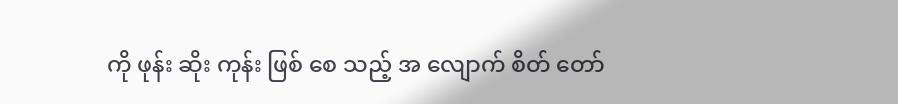ကို ဖုန်း ဆိုး ကုန်း ဖြစ် စေ သည့် အ လျောက် စိတ် တော်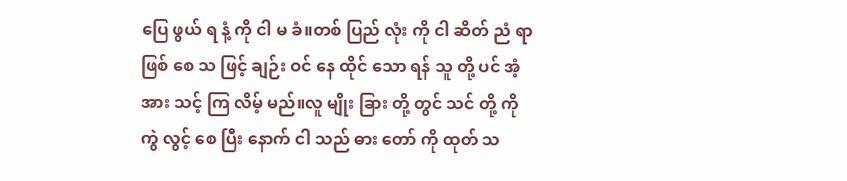ပြေ ဖွယ် ရ နံ့ ကို ငါ မ ခံ။တစ် ပြည် လုံး ကို ငါ ဆိတ် ညံ ရာ ဖြစ် စေ သ ဖြင့် ချဉ်း ဝင် နေ ထိုင် သော ရန် သူ တို့ ပင် အံ့ အား သင့် ကြ လိမ့် မည်။လူ မျိုး ခြား တို့ တွင် သင် တို့ ကို ကွဲ လွင့် စေ ပြီး နောက် ငါ သည် ဓား တော် ကို ထုတ် သ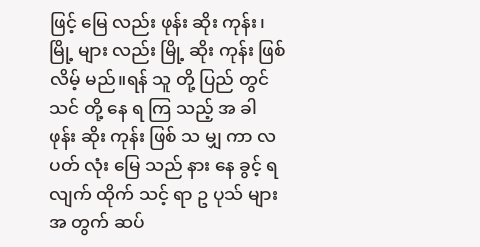ဖြင့် မြေ လည်း ဖုန်း ဆိုး ကုန်း၊ မြို့ များ လည်း မြို့ ဆိုး ကုန်း ဖြစ် လိမ့် မည်။ရန် သူ တို့ ပြည် တွင် သင် တို့ နေ ရ ကြ သည့် အ ခါ ဖုန်း ဆိုး ကုန်း ဖြစ် သ မျှ ကာ လ ပတ် လုံး မြေ သည် နား နေ ခွင့် ရ လျက် ထိုက် သင့် ရာ ဥ ပုသ် များ အ တွက် ဆပ်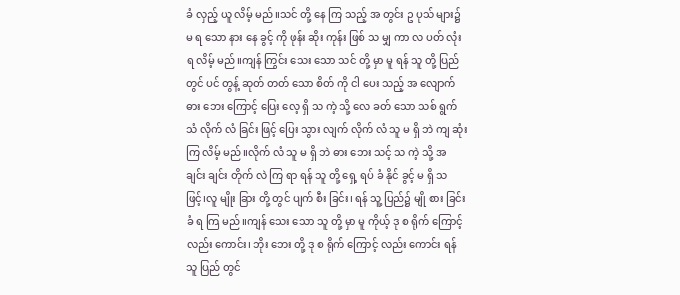ခံ လှည့် ယူ လိမ့် မည်။သင် တို့ နေ ကြ သည့် အ တွင်း ဥ ပုသ် များ၌ မ ရ သော နား နေ ခွင့် ကို ဖုန်း ဆိုး ကုန်း ဖြစ် သ မျှ ကာ လ ပတ် လုံး ရ လိမ့် မည်။ကျန် ကြွင်း သေး သော သင် တို့ မှာ မူ ရန် သူ တို့ ပြည် တွင် ပင် တွန့် ဆုတ် တတ် သော စိတ် ကို ငါ ပေး သည့် အ လျောက် ဓား ဘေး ကြောင့် ပြေး လေ့ ရှိ သ ကဲ့ သို့ လေ ခတ် သော သစ် ရွက် သံ လိုက် လံ ခြင်း ဖြင့် ပြေး သွား လျက် လိုက် လံ သူ မ ရှိ ဘဲ ကျ ဆုံး ကြ လိမ့် မည်။လိုက် လံ သူ မ ရှိ ဘဲ ဓား ဘေး သင့် သ ကဲ့ သို့ အ ချင်း ချင်း တိုက် လဲ ကြ ရာ ရန် သူ တို့ ရှေ့ ရပ် ခံ နိုင် ခွင့် မ ရှိ သ ဖြင့်၊လူ မျိုး ခြား တို့ တွင် ပျက် စီး ခြင်း၊ ရန် သူ့ ပြည်၌ မျို စား ခြင်း ခံ ရ ကြ မည်။ကျန် သေး သော သူ တို့ မှာ မူ ကိုယ့် ဒု စ ရိုက် ကြောင့် လည်း ကောင်း၊ ဘိုး ဘေး တို့ ဒု စ ရိုက် ကြောင့် လည်း ကောင်း ရန် သူ ပြည် တွင်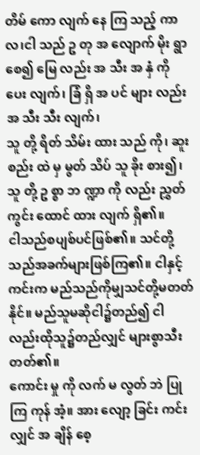တိမ် ကော လျက် နေ ကြ သည့် ကာ လ၊ငါ သည် ဥ တု အ လျောက် မိုး ရွာ စေ၍ မြေ လည်း အ သီး အ နှံ ကို ပေး လျက်၊ ခြံ ရှိ အ ပင် များ လည်း အ သီး သီး လျက်၊
သူ တို့ ရိတ် သိမ်း ထား သည် ကို၊ ဆူး စည်း ထဲ မှ မွတ် သိပ် သူ ခိုး စား၍၊ သူ တို့ ဥ စ္စာ ဘ ဏ္ဍာ ကို လည်း ညွှတ် ကွင်း ထောင် ထား လျက် ရှိ၏။
ငါသည်စပျစ်ပင်ဖြစ်၏။ သင်တို့သည်အခက်များဖြစ်ကြ၏။ ငါနှင့်ကင်းက မည်သည်ကိုမျှသင်တို့မတတ်နိုင်။ မည်သူမဆိုငါ၌တည်၍ ငါလည်းထိုသူ၌တည်လျှင် များစွာသီးတတ်၏။
ကောင်း မှု ကို လက် မ လွတ် ဘဲ ပြု ကြ ကုန် အံ့။ အား လျော့ ခြင်း ကင်း လျှင် အ ချိန် စေ့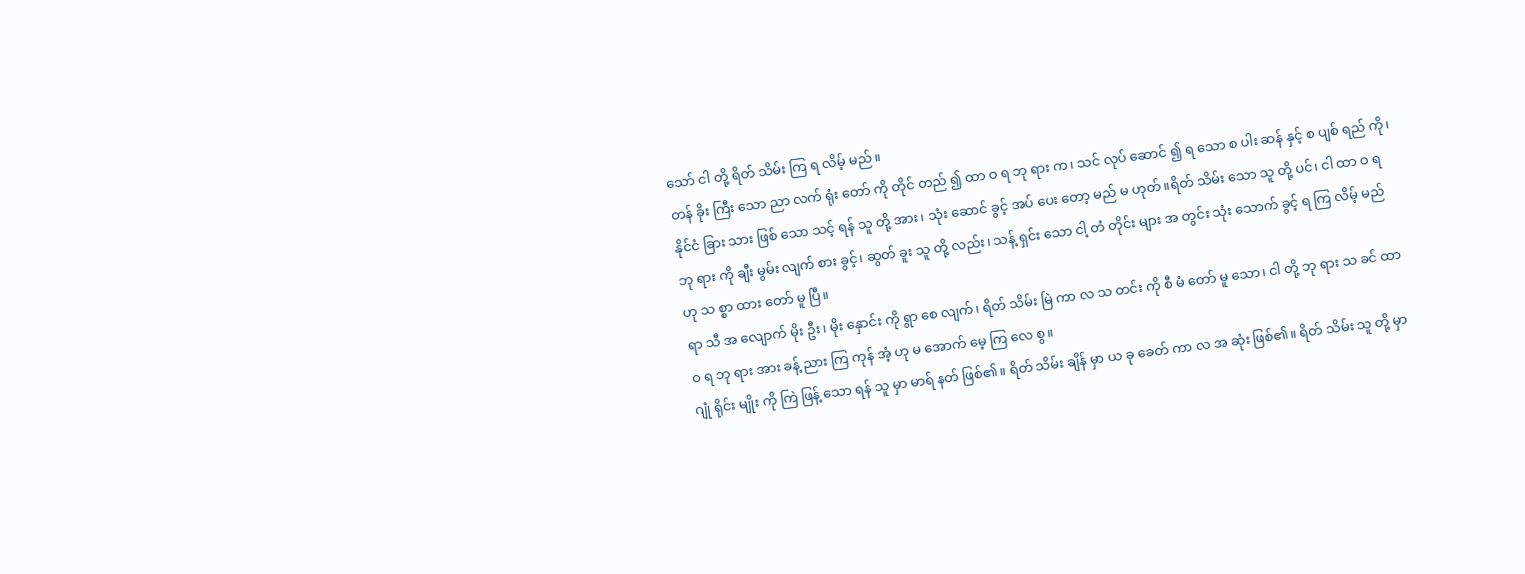သော် ငါ တို့ ရိတ် သိမ်း ကြ ရ လိမ့် မည်။
တန် ခိုး ကြီး သော ညာ လက် ရုံး တော် ကို တိုင် တည် ၍ ထာ ဝ ရ ဘု ရား က၊ သင် လုပ် ဆောင် ၍ ရ သော စ ပါး ဆန် နှင့် စ ပျစ် ရည် ကို၊ နိုင်ငံ ခြား သား ဖြစ် သော သင့် ရန် သူ တို့ အား၊ သုံး ဆောင် ခွင့် အပ် ပေး တော့ မည် မ ဟုတ်။ရိတ် သိမ်း သော သူ တို့ ပင်၊ ငါ ထာ ဝ ရ ဘု ရား ကို ချီး မွမ်း လျက် စား ခွင့်၊ ဆွတ် ခူး သူ တို့ လည်း၊ သန့် ရှင်း သော ငါ့ တံ တိုင်း များ အ တွင်း သုံး သောက် ခွင့် ရ ကြ လိမ့် မည် ဟု သ စ္စာ ထား တော် မူ ပြီ။
ရာ သီ အ လျောက် မိုး ဦး၊ မိုး နှောင်း ကို ရွာ စေ လျက်၊ ရိတ် သိမ်း မြဲ ကာ လ သ တင်း ကို စီ မံ တော် မူ သော၊ ငါ တို့ ဘု ရား သ ခင် ထာ ဝ ရ ဘု ရား အား ခန့် ညား ကြ ကုန် အံ့ ဟု မ အောက် မေ့ ကြ လေ စွ။
ဂျုံ ရိုင်း မျိုး ကို ကြဲ ဖြန့် သော ရန် သူ မှာ မာရ် နတ် ဖြစ်၏။ ရိတ် သိမ်း ချိန် မှာ ယ ခု ခေတ် ကာ လ အ ဆုံး ဖြစ်၏။ ရိတ် သိမ်း သူ တို့ မှာ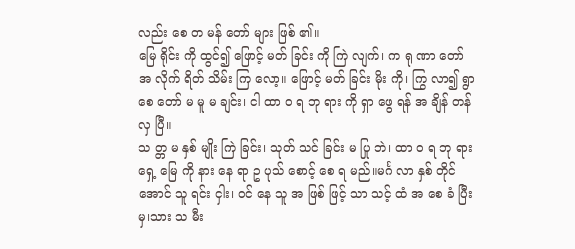လည်း စေ တ မန် တော် များ ဖြစ် ၏။
မြေ ရိုင်း ကို ထွင်၍ ဖြောင့် မတ် ခြင်း ကို ကြဲ လျက်၊ က ရု ဏာ တော် အ လိုက် ရိတ် သိမ်း ကြ လော့။ ဖြောင့် မတ် ခြင်း မိုး ကို၊ ကြွ လာ၍ ရွာ စေ တော် မ မူ မ ချင်း၊ ငါ ထာ ဝ ရ ဘု ရား ကို ရှာ ဖွေ ရန် အ ချိန် တန် လှ ပြီ။
သ တ္တ မ နှစ် မျိုး ကြဲ ခြင်း၊ သုတ် သင် ခြင်း မ ပြု ဘဲ၊ ထာ ဝ ရ ဘု ရား ရှေ့ မြေ ကို နား နေ ရာ ဥ ပုသ် စောင့် စေ ရ မည်။မင်္ဂ လာ နှစ် တိုင် အောင် သူ ရင်း ငှါး၊ ဝင် နေ သူ အ ဖြစ် ဖြင့် သာ သင့် ထံ အ စေ ခံ ပြီး မှ၊သား သ မီး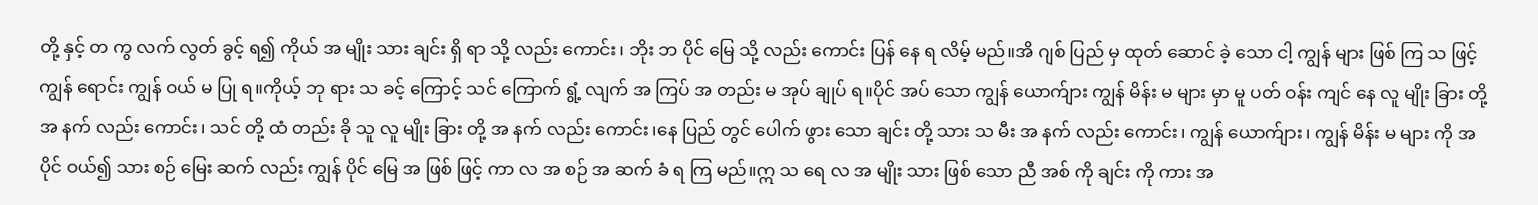တို့ နှင့် တ ကွ လက် လွတ် ခွင့် ရ၍ ကိုယ် အ မျိုး သား ချင်း ရှိ ရာ သို့ လည်း ကောင်း၊ ဘိုး ဘ ပိုင် မြေ သို့ လည်း ကောင်း ပြန် နေ ရ လိမ့် မည်။အိ ဂျစ် ပြည် မှ ထုတ် ဆောင် ခဲ့ သော ငါ့ ကျွန် များ ဖြစ် ကြ သ ဖြင့် ကျွန် ရောင်း ကျွန် ဝယ် မ ပြု ရ။ကိုယ့် ဘု ရား သ ခင့် ကြောင့် သင် ကြောက် ရွံ့ လျက် အ ကြပ် အ တည်း မ အုပ် ချုပ် ရ။ပိုင် အပ် သော ကျွန် ယောက်ျား ကျွန် မိန်း မ များ မှာ မူ ပတ် ဝန်း ကျင် နေ လူ မျိုး ခြား တို့ အ နက် လည်း ကောင်း၊ သင် တို့ ထံ တည်း ခို သူ လူ မျိုး ခြား တို့ အ နက် လည်း ကောင်း၊နေ ပြည် တွင် ပေါက် ဖွား သော ချင်း တို့ သား သ မီး အ နက် လည်း ကောင်း၊ ကျွန် ယောက်ျား၊ ကျွန် မိန်း မ များ ကို အ ပိုင် ဝယ်၍ သား စဉ် မြေး ဆက် လည်း ကျွန် ပိုင် မြေ အ ဖြစ် ဖြင့် ကာ လ အ စဉ် အ ဆက် ခံ ရ ကြ မည်။ဣ သ ရေ လ အ မျိုး သား ဖြစ် သော ညီ အစ် ကို ချင်း ကို ကား အ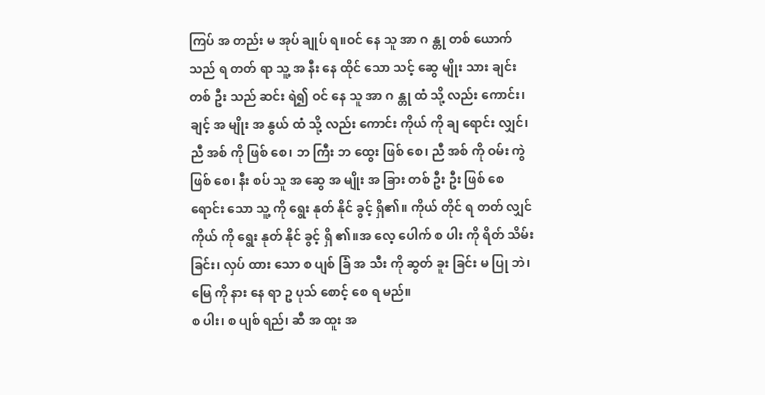ကြပ် အ တည်း မ အုပ် ချုပ် ရ။ဝင် နေ သူ အာ ဂ န္တု တစ် ယောက် သည် ရ တတ် ရာ သူ့ အ နီး နေ ထိုင် သော သင့် ဆွေ မျိုး သား ချင်း တစ် ဦး သည် ဆင်း ရဲ၍ ဝင် နေ သူ အာ ဂ န္တု ထံ သို့ လည်း ကောင်း၊ ချင့် အ မျိုး အ နွယ် ထံ သို့ လည်း ကောင်း ကိုယ် ကို ချ ရောင်း လျှင်၊ညီ အစ် ကို ဖြစ် စေ၊ ဘ ကြီး ဘ ထွေး ဖြစ် စေ၊ ညီ အစ် ကို ဝမ်း ကွဲ ဖြစ် စေ၊ နီး စပ် သူ အ ဆွေ အ မျိုး အ ခြား တစ် ဦး ဦး ဖြစ် စေ ရောင်း သော သူ့ ကို ရွေး နုတ် နိုင် ခွင့် ရှိ၏။ ကိုယ် တိုင် ရ တတ် လျှင် ကိုယ် ကို ရွေး နုတ် နိုင် ခွင့် ရှိ ၏။အ လေ့ ပေါက် စ ပါး ကို ရိတ် သိမ်း ခြင်း၊ လှပ် ထား သော စ ပျစ် ခြံ အ သီး ကို ဆွတ် ခူး ခြင်း မ ပြု ဘဲ၊ မြေ ကို နား နေ ရာ ဥ ပုသ် စောင့် စေ ရ မည်။
စ ပါး၊ စ ပျစ် ရည်၊ ဆီ အ ထူး အ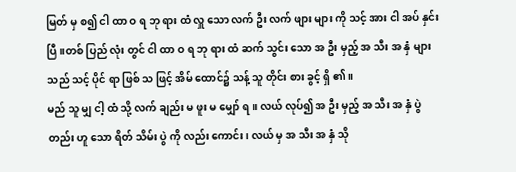မြတ် မှ စ၍ ငါ ထာ ဝ ရ ဘု ရား ထံ လှူ သော လက် ဦး လက် ဖျား များ ကို သင့် အား ငါ အပ် နှင်း ပြီ။တစ် ပြည် လုံး တွင် ငါ ထာ ဝ ရ ဘု ရား ထံ ဆက် သွင်း သော အ ဦး မှည့် အ သီး အ နှံ များ သည် သင့် ပိုင် ရာ ဖြစ် သ ဖြင့် အိမ် ထောင်၌ သန့် သူ တိုင်း စား ခွင့် ရှိ ၏။
မည် သူ မျှ ငါ့ ထံ သို့ လက် ချည်း မ ဖူး မ မျှော် ရ။ လယ် လုပ်၍ အ ဦး မှည့် အ သီး အ နှံ ပွဲ တည်း ဟူ သော ရိတ် သိမ်း ပွဲ ကို လည်း ကောင်း၊ လယ် မှ အ သီး အ နှံ သို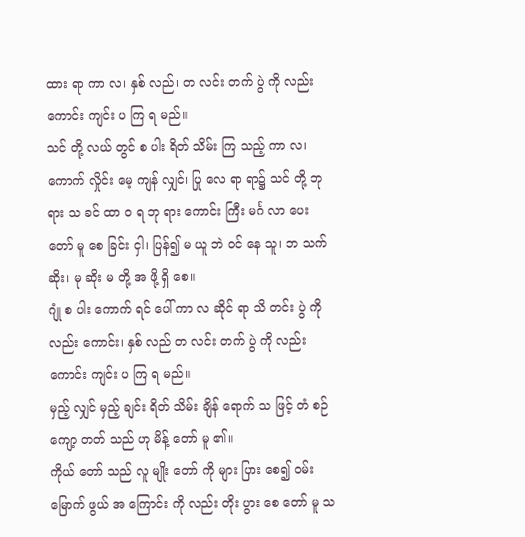ထား ရာ ကာ လ၊ နှစ် လည်၊ တ လင်း တက် ပွဲ ကို လည်း ကောင်း ကျင်း ပ ကြ ရ မည်။
သင် တို့ လယ် တွင် စ ပါး ရိတ် သိမ်း ကြ သည့် ကာ လ၊ ကောက် လှိုင်း မေ့ ကျန် လျှင်၊ ပြု လေ ရာ ရာ၌ သင် တို့ ဘု ရား သ ခင် ထာ ဝ ရ ဘု ရား ကောင်း ကြီး မင်္ဂ လာ ပေး တော် မူ စေ ခြင်း ငှါ၊ ပြန်၍ မ ယူ ဘဲ ဝင် နေ သူ၊ ဘ သက် ဆိုး၊ မု ဆိုး မ တို့ အ ဖို့ ရှိ စေ။
ဂျုံ စ ပါး ကောက် ရင် ပေါ် ကာ လ ဆိုင် ရာ သိ တင်း ပွဲ ကို လည်း ကောင်း၊ နှစ် လည် တ လင်း တက် ပွဲ ကို လည်း ကောင်း ကျင်း ပ ကြ ရ မည်။
မှည့် လျှင် မှည့် ချင်း ရိတ် သိမ်း ချိန် ရောက် သ ဖြင့် တံ စဉ် ကျော့ တတ် သည် ဟု မိန့် တော် မူ ၏။
ကိုယ် တော် သည် လူ မျိုး တော် ကို များ ပြား စေ၍ ဝမ်း မြောက် ဖွယ် အ ကြောင်း ကို လည်း တိုး ပွား စေ တော် မူ သ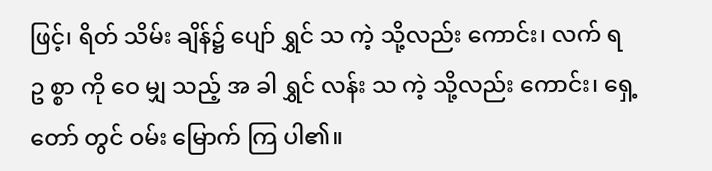ဖြင့်၊ ရိတ် သိမ်း ချိန်၌ ပျော် ရွှင် သ ကဲ့ သို့လည်း ကောင်း၊ လက် ရ ဥ စ္စာ ကို ဝေ မျှ သည့် အ ခါ ရွှင် လန်း သ ကဲ့ သို့လည်း ကောင်း၊ ရှေ့ တော် တွင် ဝမ်း မြောက် ကြ ပါ၏။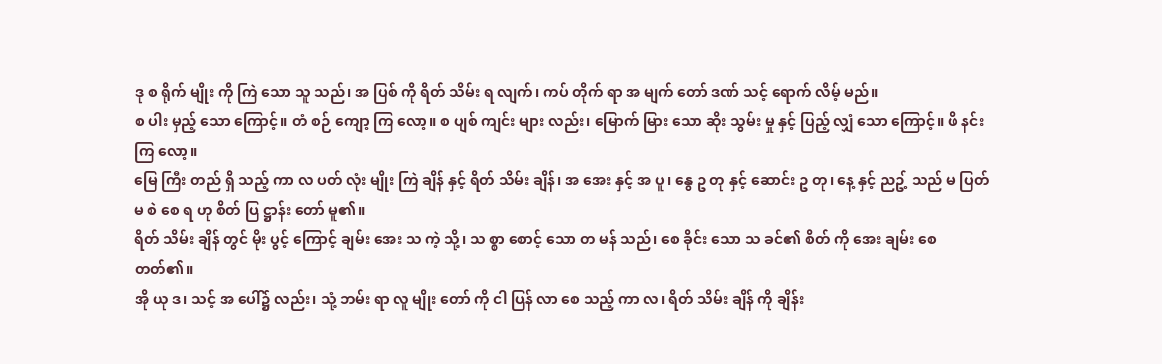ဒု စ ရိုက် မျိုး ကို ကြဲ သော သူ သည်၊ အ ပြစ် ကို ရိတ် သိမ်း ရ လျက်၊ ကပ် တိုက် ရာ အ မျက် တော် ဒဏ် သင့် ရောက် လိမ့် မည်။
စ ပါး မှည့် သော ကြောင့်။ တံ စဉ် ကျော့ ကြ လော့။ စ ပျစ် ကျင်း များ လည်း၊ မြောက် မြား သော ဆိုး သွမ်း မှု နှင့် ပြည့် လျှံ သော ကြောင့်။ ဖိ နင်း ကြ လော့။
မြေ ကြီး တည် ရှိ သည့် ကာ လ ပတ် လုံး မျိုး ကြဲ ချိန် နှင့် ရိတ် သိမ်း ချိန်၊ အ အေး နှင့် အ ပူ၊ နွေ ဥ တု နှင့် ဆောင်း ဥ တု၊ နေ့ နှင့် ညဥ့် သည် မ ပြတ် မ စဲ စေ ရ ဟု စိတ် ပြ ဋ္ဌာန်း တော် မူ၏။
ရိတ် သိမ်း ချိန် တွင် မိုး ပွင့် ကြောင့် ချမ်း အေး သ ကဲ့ သို့၊ သ စ္စာ စောင့် သော တ မန် သည်၊ စေ ခိုင်း သော သ ခင်၏ စိတ် ကို အေး ချမ်း စေ တတ်၏။
အို ယု ဒ၊ သင့် အ ပေါ်၌ လည်း၊ သုံ့ ဘမ်း ရာ လူ မျိုး တော် ကို ငါ ပြန် လာ စေ သည့် ကာ လ၊ ရိတ် သိမ်း ချိန် ကို ချိန်း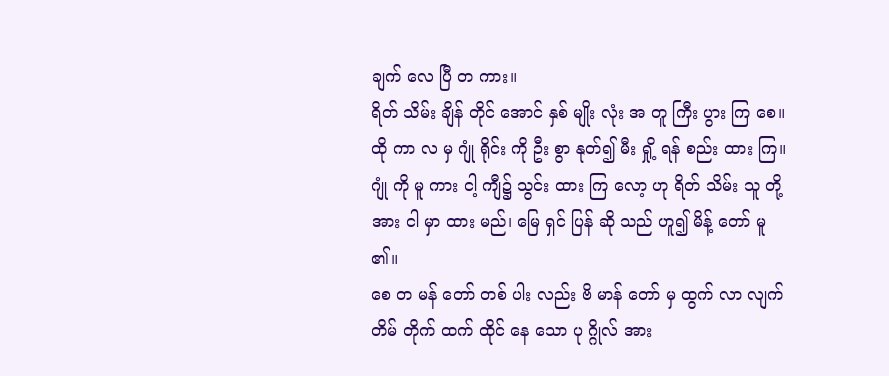ချက် လေ ပြီ တ ကား။
ရိတ် သိမ်း ချိန် တိုင် အောင် နှစ် မျိုး လုံး အ တူ ကြီး ပွား ကြ စေ။ ထို ကာ လ မှ ဂျုံ ရိုင်း ကို ဦး စွာ နုတ်၍ မီး ရှို့ ရန် စည်း ထား ကြ။ ဂျုံ ကို မူ ကား ငါ့ ကျီ၌ သွင်း ထား ကြ လော့ ဟု ရိတ် သိမ်း သူ တို့ အား ငါ မှာ ထား မည်၊ မြေ ရှင် ပြန် ဆို သည် ဟူ၍ မိန့် တော် မူ ၏။
စေ တ မန် တော် တစ် ပါး လည်း ဗိ မာန် တော် မှ ထွက် လာ လျက် တိမ် တိုက် ထက် ထိုင် နေ သော ပု ဂ္ဂိုလ် အား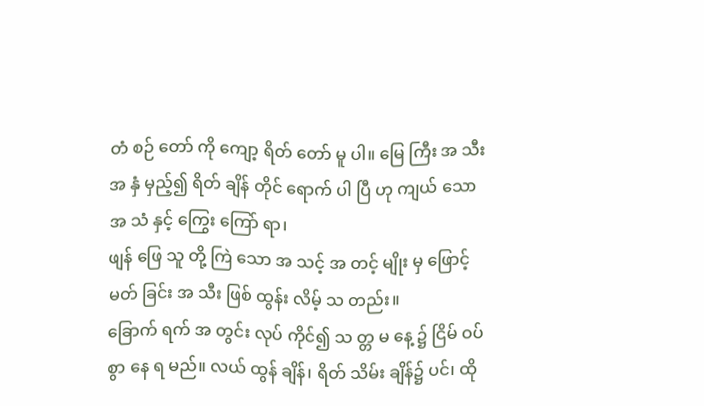တံ စဉ် တော် ကို ကျော့ ရိတ် တော် မူ ပါ။ မြေ ကြီး အ သီး အ နှံ မှည့်၍ ရိတ် ချိန် တိုင် ရောက် ပါ ပြီ ဟု ကျယ် သော အ သံ နှင့် ကြွေး ကြော် ရာ၊
ဖျန် ဖြေ သူ တို့ ကြဲ သော အ သင့် အ တင့် မျိုး မှ ဖြောင့် မတ် ခြင်း အ သီး ဖြစ် ထွန်း လိမ့် သ တည်း။
ခြောက် ရက် အ တွင်း လုပ် ကိုင်၍ သ တ္တ မ နေ့ ၌ ငြိမ် ဝပ် စွာ နေ ရ မည်။ လယ် ထွန် ချိန်၊ ရိတ် သိမ်း ချိန်၌ ပင်၊ ထို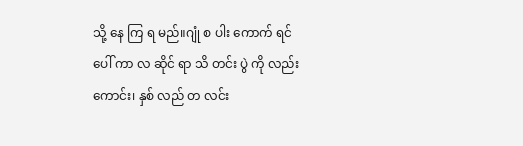သို့ နေ ကြ ရ မည်။ဂျုံ စ ပါး ကောက် ရင် ပေါ် ကာ လ ဆိုင် ရာ သိ တင်း ပွဲ ကို လည်း ကောင်း၊ နှစ် လည် တ လင်း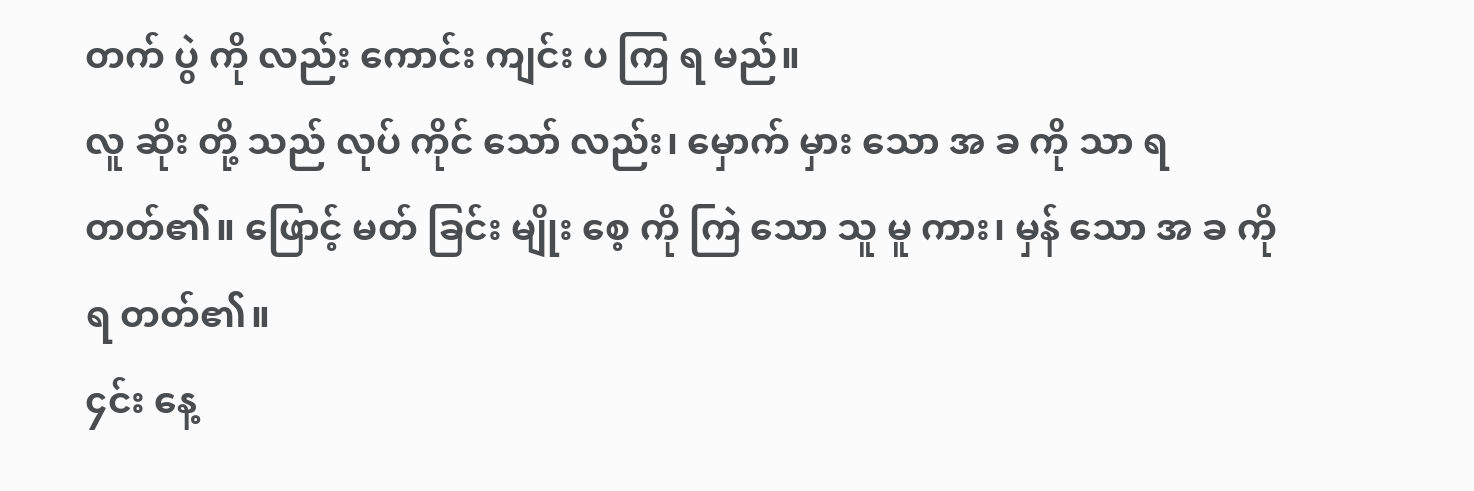တက် ပွဲ ကို လည်း ကောင်း ကျင်း ပ ကြ ရ မည်။
လူ ဆိုး တို့ သည် လုပ် ကိုင် သော် လည်း၊ မှောက် မှား သော အ ခ ကို သာ ရ တတ်၏။ ဖြောင့် မတ် ခြင်း မျိုး စေ့ ကို ကြဲ သော သူ မူ ကား၊ မှန် သော အ ခ ကို ရ တတ်၏။
၄င်း နေ့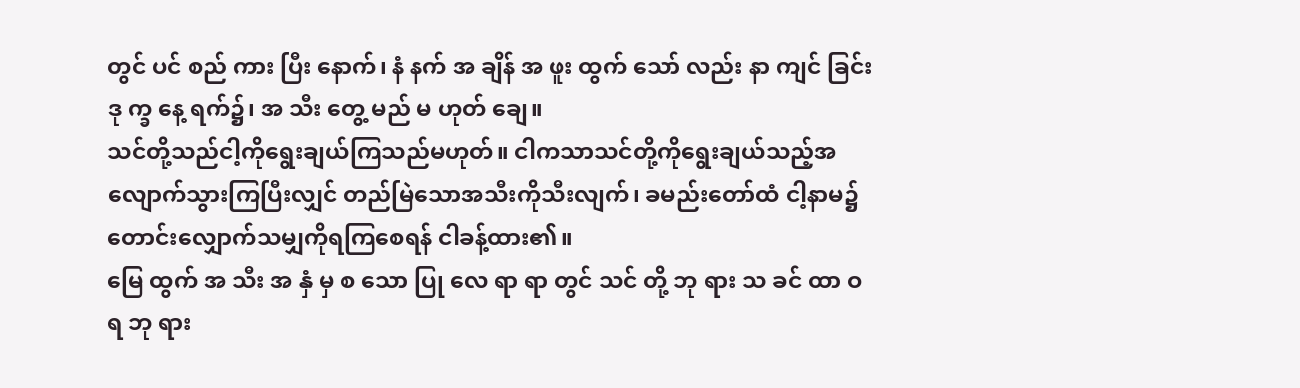တွင် ပင် စည် ကား ပြီး နောက်၊ နံ နက် အ ချိန် အ ဖူး ထွက် သော် လည်း နာ ကျင် ခြင်း ဒု က္ခ နေ့ ရက်၌၊ အ သီး တွေ့ မည် မ ဟုတ် ချေ။
သင်တို့သည်ငါ့ကိုရွေးချယ်ကြသည်မဟုတ်။ ငါကသာသင်တို့ကိုရွေးချယ်သည့်အလျောက်သွားကြပြီးလျှင် တည်မြဲသောအသီးကိုသီးလျက်၊ ခမည်းတော်ထံ ငါ့နာမ၌တောင်းလျှောက်သမျှကိုရကြစေရန် ငါခန့်ထား၏။
မြေ ထွက် အ သီး အ နှံ မှ စ သော ပြု လေ ရာ ရာ တွင် သင် တို့ ဘု ရား သ ခင် ထာ ဝ ရ ဘု ရား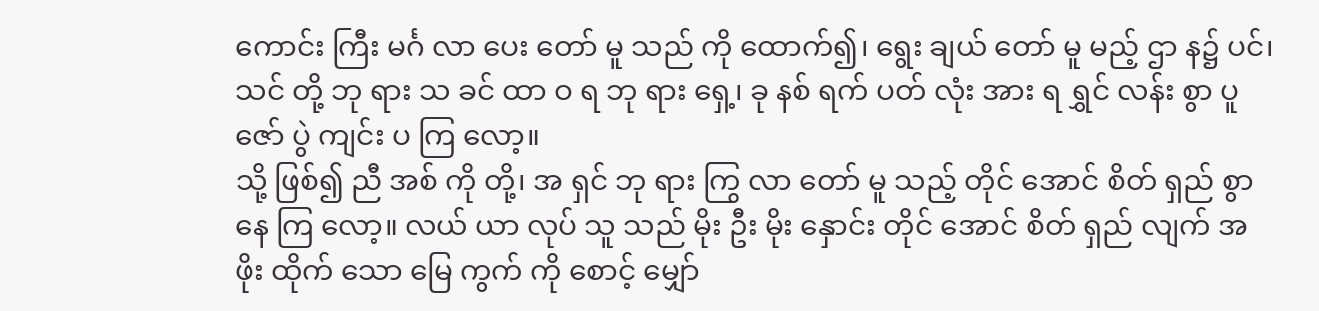ကောင်း ကြီး မင်္ဂ လာ ပေး တော် မူ သည် ကို ထောက်၍၊ ရွေး ချယ် တော် မူ မည့် ဌာ န၌ ပင်၊ သင် တို့ ဘု ရား သ ခင် ထာ ဝ ရ ဘု ရား ရှေ့၊ ခု နစ် ရက် ပတ် လုံး အား ရ ရွှင် လန်း စွာ ပူ ဇော် ပွဲ ကျင်း ပ ကြ လော့။
သို့ ဖြစ်၍ ညီ အစ် ကို တို့၊ အ ရှင် ဘု ရား ကြွ လာ တော် မူ သည့် တိုင် အောင် စိတ် ရှည် စွာ နေ ကြ လော့။ လယ် ယာ လုပ် သူ သည် မိုး ဦး မိုး နှောင်း တိုင် အောင် စိတ် ရှည် လျက် အ ဖိုး ထိုက် သော မြေ ကွက် ကို စောင့် မျှော်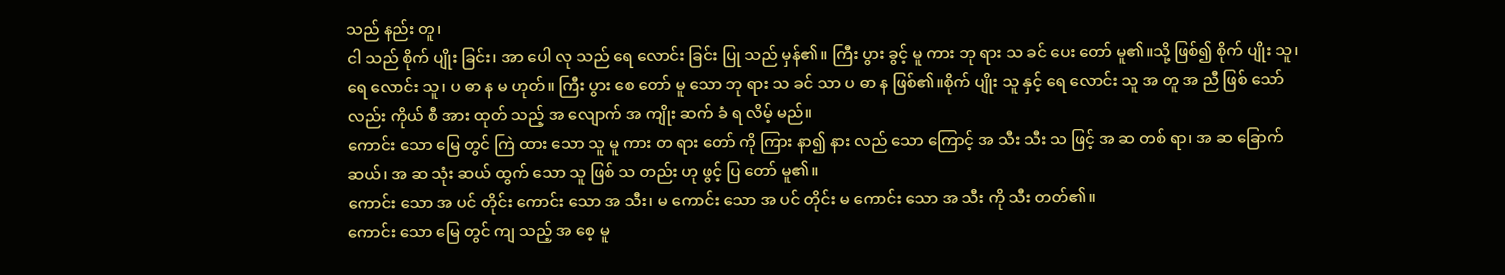သည် နည်း တူ၊
ငါ သည် စိုက် ပျိုး ခြင်း၊ အာ ပေါ လု သည် ရေ လောင်း ခြင်း ပြု သည် မှန်၏။ ကြီး ပွား ခွင့် မူ ကား ဘု ရား သ ခင် ပေး တော် မူ၏။သို့ ဖြစ်၍ စိုက် ပျိုး သူ၊ ရေ လောင်း သူ၊ ပ ဓာ န မ ဟုတ်။ ကြီး ပွား စေ တော် မူ သော ဘု ရား သ ခင် သာ ပ ဓာ န ဖြစ်၏။စိုက် ပျိုး သူ နှင့် ရေ လောင်း သူ အ တူ အ ညီ ဖြစ် သော် လည်း ကိုယ် စီ အား ထုတ် သည့် အ လျောက် အ ကျိုး ဆက် ခံ ရ လိမ့် မည်။
ကောင်း သော မြေ တွင် ကြဲ ထား သော သူ မူ ကား တ ရား တော် ကို ကြား နာ၍ နား လည် သော ကြောင့် အ သီး သီး သ ဖြင့် အ ဆ တစ် ရာ၊ အ ဆ ခြောက် ဆယ်၊ အ ဆ သုံး ဆယ် ထွက် သော သူ ဖြစ် သ တည်း ဟု ဖွင့် ပြ တော် မူ၏။
ကောင်း သော အ ပင် တိုင်း ကောင်း သော အ သီး၊ မ ကောင်း သော အ ပင် တိုင်း မ ကောင်း သော အ သီး ကို သီး တတ်၏။
ကောင်း သော မြေ တွင် ကျ သည့် အ စေ့ မူ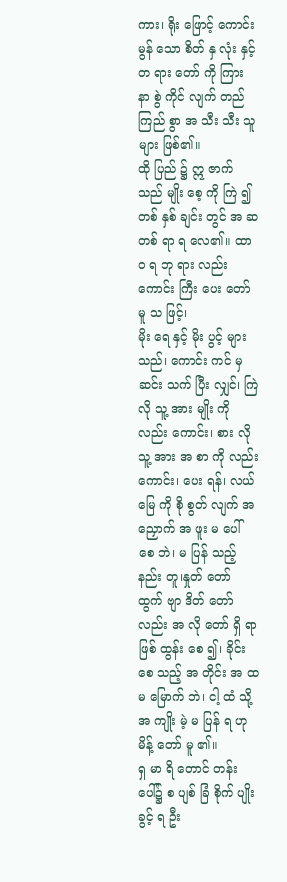ကား၊ ရိုး ဖြောင့် ကောင်း မွန် သော စိတ် နှ လုံး နှင့် တ ရား တော် ကို ကြား နာ စွဲ ကိုင် လျက် တည် ကြည် စွာ အ သီး သီး သူ များ ဖြစ်၏။
ထို ပြည် ၌ ဣ ဇာက် သည် မျိုး စေ့ ကို ကြဲ ၍ တစ် နှစ် ချင်း တွင် အ ဆ တစ် ရာ ရ လေ၏။ ထာ ဝ ရ ဘု ရား လည်း ကောင်း ကြီး ပေး တော် မူ သ ဖြင့်၊
မိုး ရေ နှင့် မိုး ပွင့် များ သည်၊ ကောင်း ကင် မှ ဆင်း သက် ပြီး လျှင်၊ ကြဲ လို သူ့ အား မျိုး ကို လည်း ကောင်း၊ စား လို သူ့ အား အ စာ ကို လည်း ကောင်း၊ ပေး ရန်၊ လယ် မြေ ကို စို စွတ် လျက် အ ညှောက် အ ဖူး မ ပေါ် စေ ဘဲ၊ မ ပြန် သည့် နည်း တူ၊နှုတ် တော် ထွက် ဗျာ ဒိတ် တော် လည်း အ လို တော် ရှိ ရာ ဖြစ် ထွန်း စေ ၍၊ ခိုင်း စေ သည့် အ တိုင်း အ ထ မ မြောက် ဘဲ၊ ငါ့ ထံ သို့ အ ကျိုး မဲ့ မ ပြန် ရ ဟု မိန့် တော် မူ ၏။
ရှ မာ ရိ တောင် တန်း ပေါ်၌ စ ပျစ် ခြံ စိုက် ပျိုး ခွင့် ရ ဦး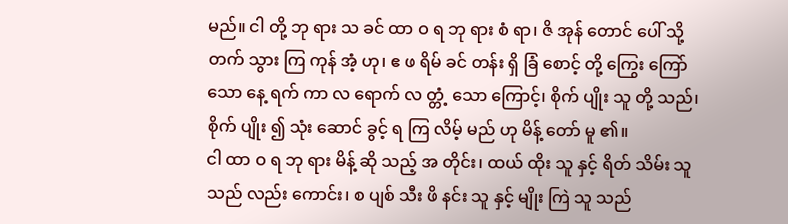မည်။ ငါ တို့ ဘု ရား သ ခင် ထာ ဝ ရ ဘု ရား စံ ရာ၊ ဇိ အုန် တောင် ပေါ် သို့ တက် သွား ကြ ကုန် အံ့ ဟု၊ ဧ ဖ ရိမ် ခင် တန်း ရှိ ခြံ စောင့် တို့ ကြွေး ကြော် သော နေ့ ရက် ကာ လ ရောက် လ တ္တံ့ သော ကြောင့်၊ စိုက် ပျိုး သူ တို့ သည်၊ စိုက် ပျိုး ၍ သုံး ဆောင် ခွင့် ရ ကြ လိမ့် မည် ဟု မိန့် တော် မူ ၏။
ငါ ထာ ဝ ရ ဘု ရား မိန့် ဆို သည့် အ တိုင်း၊ ထယ် ထိုး သူ နှင့် ရိတ် သိမ်း သူ သည် လည်း ကောင်း၊ စ ပျစ် သီး ဖိ နင်း သူ နှင့် မျိုး ကြဲ သူ သည်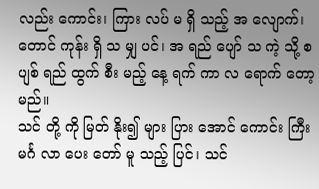လည်း ကောင်း၊ ကြား လပ် မ ရှိ သည့် အ လျောက်၊ တောင် ကုန်း ရှိ သ မျှ ပင်၊ အ ရည် ပျော် သ ကဲ့ သို့ စ ပျစ် ရည် ထွက် စီး မည့် နေ့ ရက် ကာ လ ရောက် တော့ မည်။
သင် တို့ ကို မြတ် နိုး၍ များ ပြား အောင် ကောင်း ကြီး မင်္ဂ လာ ပေး တော် မူ သည့် ပြင်၊ သင်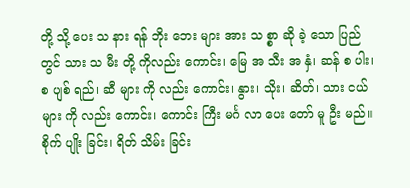တို့ သို့ ပေး သ နား ရန် ဘိုး ဘေး များ အား သ စ္စာ ဆို ခဲ့ သော ပြည် တွင် သား သ မီး တို့ ကိုလည်း ကောင်း၊ မြေ အ သီး အ နှံ၊ ဆန် စ ပါး၊ စ ပျစ် ရည်၊ ဆီ များ ကို လည်း ကောင်း၊ နွား၊ သိုး၊ ဆိတ်၊ သား ငယ် များ ကို လည်း ကောင်း၊ ကောင်း ကြီး မင်္ဂ လာ ပေး တော် မူ ဦး မည်။
စိုက် ပျိုး ခြင်း၊ ရိတ် သိမ်း ခြင်း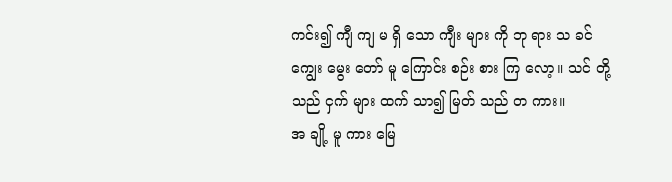ကင်း၍ ကျီ ကျ မ ရှိ သော ကျီး များ ကို ဘု ရား သ ခင် ကျွေး မွေး တော် မူ ကြောင်း စဉ်း စား ကြ လော့။ သင် တို့ သည် ငှက် များ ထက် သာ၍ မြတ် သည် တ ကား။
အ ချို့ မူ ကား မြေ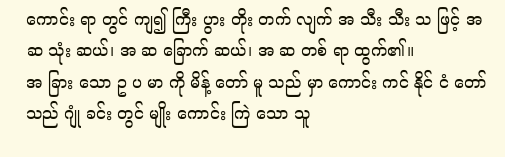ကောင်း ရာ တွင် ကျ၍ ကြီး ပွား တိုး တက် လျက် အ သီး သီး သ ဖြင့် အ ဆ သုံး ဆယ်၊ အ ဆ ခြောက် ဆယ်၊ အ ဆ တစ် ရာ ထွက်၏။
အ ခြား သော ဥ ပ မာ ကို မိန့် တော် မူ သည် မှာ ကောင်း ကင် နိုင် ငံ တော် သည် ဂျုံ ခင်း တွင် မျိုး ကောင်း ကြဲ သော သူ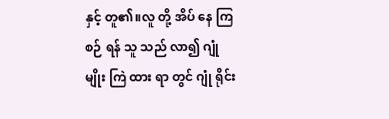နှင့် တူ၏။လူ တို့ အိပ် နေ ကြ စဉ် ရန် သူ သည် လာ၍ ဂျုံ မျိုး ကြဲ ထား ရာ တွင် ဂျုံ ရိုင်း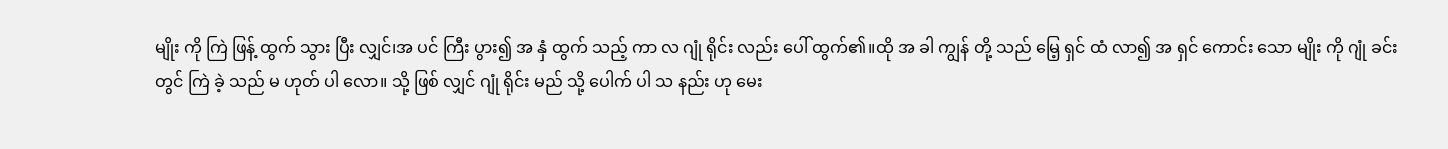မျိုး ကို ကြဲ ဖြန့် ထွက် သွား ပြီး လျှင်၊အ ပင် ကြီး ပွား၍ အ နှံ ထွက် သည့် ကာ လ ဂျုံ ရိုင်း လည်း ပေါ် ထွက်၏။ထို အ ခါ ကျွန် တို့ သည် မြေ့ ရှင် ထံ လာ၍ အ ရှင် ကောင်း သော မျိုး ကို ဂျုံ ခင်း တွင် ကြဲ ခဲ့ သည် မ ဟုတ် ပါ လော။ သို့ ဖြစ် လျှင် ဂျုံ ရိုင်း မည် သို့ ပေါက် ပါ သ နည်း ဟု မေး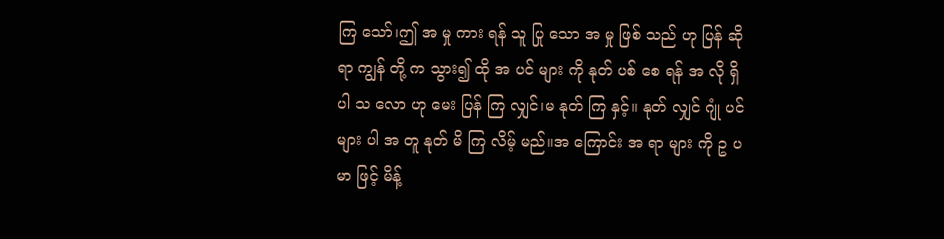ကြ သော်၊ဤ အ မှု ကား ရန် သူ ပြု သော အ မှု ဖြစ် သည် ဟု ပြန် ဆို ရာ ကျွန် တို့ က သွား၍ ထို အ ပင် များ ကို နုတ် ပစ် စေ ရန် အ လို ရှိ ပါ သ လော ဟု မေး ပြန် ကြ လျှင်၊မ နုတ် ကြ နှင့်။ နုတ် လျှင် ဂျုံ ပင် များ ပါ အ တူ နုတ် မိ ကြ လိမ့် မည်။အ ကြောင်း အ ရာ များ ကို ဥ ပ မာ ဖြင့် မိန့်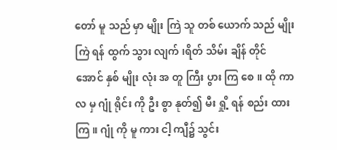တော် မူ သည် မှာ မျိုး ကြဲ သူ တစ် ယောက် သည် မျိုး ကြဲ ရန် ထွက် သွား လျက်၊ရိတ် သိမ်း ချိန် တိုင် အောင် နှစ် မျိုး လုံး အ တူ ကြီး ပွား ကြ စေ။ ထို ကာ လ မှ ဂျုံ ရိုင်း ကို ဦး စွာ နုတ်၍ မီး ရှို့ ရန် စည်း ထား ကြ။ ဂျုံ ကို မူ ကား ငါ့ ကျီ၌ သွင်း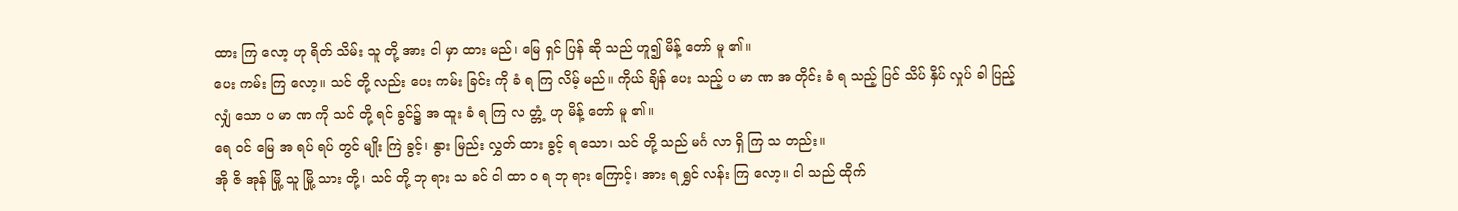ထား ကြ လော့ ဟု ရိတ် သိမ်း သူ တို့ အား ငါ မှာ ထား မည်၊ မြေ ရှင် ပြန် ဆို သည် ဟူ၍ မိန့် တော် မူ ၏။
ပေး ကမ်း ကြ လော့။ သင် တို့ လည်း ပေး ကမ်း ခြင်း ကို ခံ ရ ကြ လိမ့် မည်။ ကိုယ် ချိန် ပေး သည့် ပ မာ ဏ အ တိုင်း ခံ ရ သည့် ပြင် သိပ် နှိပ် လှုပ် ခါ ပြည့် လျှံ သော ပ မာ ဏ ကို သင် တို့ ရင် ခွင်၌ အ ထူး ခံ ရ ကြ လ တ္တံ့ ဟု မိန့် တော် မူ ၏။
ရေ ဝင် မြေ အ ရပ် ရပ် တွင် မျိုး ကြဲ ခွင့်၊ နွား မြည်း လွှတ် ထား ခွင့် ရ သော၊ သင် တို့ သည် မင်္ဂ လာ ရှိ ကြ သ တည်း။
အို ဇိ အုန် မြို့ သူ မြို့ သား တို့၊ သင် တို့ ဘု ရား သ ခင် ငါ ထာ ဝ ရ ဘု ရား ကြောင့်၊ အား ရ ရွှင် လန်း ကြ လော့။ ငါ သည် ထိုက်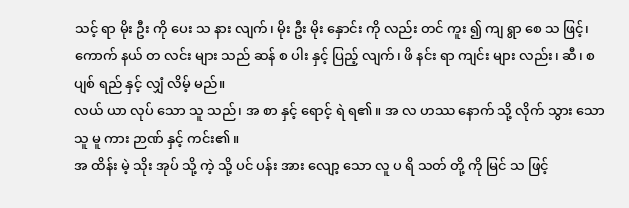သင့် ရာ မိုး ဦး ကို ပေး သ နား လျက်၊ မိုး ဦး မိုး နှောင်း ကို လည်း တင် ကူး ၍ ကျ ရွာ စေ သ ဖြင့်၊ကောက် နယ် တ လင်း များ သည် ဆန် စ ပါး နှင့် ပြည့် လျက်၊ ဖိ နင်း ရာ ကျင်း များ လည်း၊ ဆီ၊ စ ပျစ် ရည် နှင့် လျှံ လိမ့် မည်။
လယ် ယာ လုပ် သော သူ သည်၊ အ စာ နှင့် ရောင့် ရဲ ရ၏။ အ လ ဟဿ နောက် သို့ လိုက် သွား သော သူ မူ ကား ဉာဏ် နှင့် ကင်း၏။
အ ထိန်း မဲ့ သိုး အုပ် သို့ ကဲ့ သို့ ပင် ပန်း အား လျော့ သော လူ ပ ရိ သတ် တို့ ကို မြင် သ ဖြင့်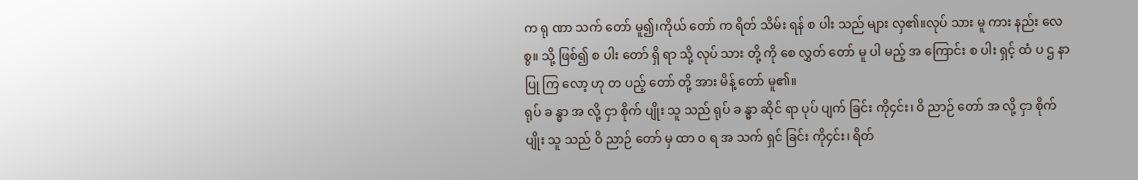က ရု ဏာ သက် တော် မူ၍၊ကိုယ် တော် က ရိတ် သိမ်း ရန် စ ပါး သည် များ လှ၏။လုပ် သား မူ ကား နည်း လေ စွ။ သို့ ဖြစ်၍ စ ပါး တော် ရှိ ရာ သို့ လုပ် သား တို့ ကို စေ လွှတ် တော် မူ ပါ မည့် အ ကြောင်း စ ပါး ရှင့် ထံ ပ ဌ နာ ပြု ကြ လော့ ဟု တ ပည့် တော် တို့ အား မိန့် တော် မူ၏။
ရုပ် ခ န္ဓာ အ လို့ ငှာ စိုက် ပျိုး သူ သည် ရုပ် ခ န္ဓာ ဆိုင် ရာ ပုပ် ပျက် ခြင်း ကို၄င်း၊ ဝိ ညာဉ် တော် အ လို့ ငှာ စိုက် ပျိုး သူ သည် ဝိ ညာဉ် တော် မှ ထာ ဝ ရ အ သက် ရှင် ခြင်း ကို၄င်း၊ ရိတ်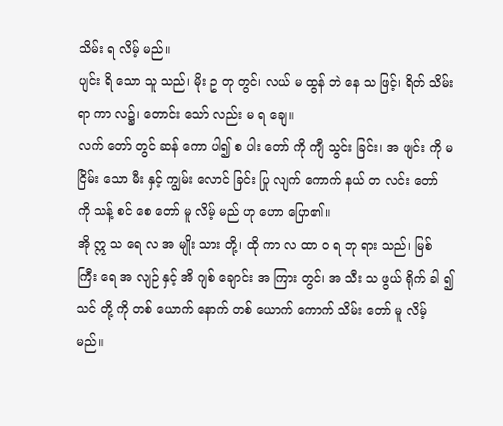သိမ်း ရ လိမ့် မည်။
ပျင်း ရိ သော သူ သည်၊ မိုး ဥ တု တွင်၊ လယ် မ ထွန် ဘဲ နေ သ ဖြင့်၊ ရိတ် သိမ်း ရာ ကာ လ၌၊ တောင်း သော် လည်း မ ရ ချေ။
လက် တော် တွင် ဆန် ကော ပါ၍ စ ပါး တော် ကို ကျီ သွင်း ခြင်း၊ အ ဖျင်း ကို မ ငြိမ်း သော မီး နှင့် ကျွမ်း လောင် ခြင်း ပြု လျက် ကောက် နယ် တ လင်း တော် ကို သန့် စင် စေ တော် မူ လိမ့် မည် ဟု ဟော ပြော၏။
အို ဣ သ ရေ လ အ မျိုး သား တို့၊ ထို ကာ လ ထာ ဝ ရ ဘု ရား သည်၊ မြစ် ကြီး ရေ အ လျဉ် နှင့် အိ ဂျစ် ချောင်း အ ကြား တွင်၊ အ သီး သ ဖွယ် ရိုက် ခါ ၍ သင် တို့ ကို တစ် ယောက် နောက် တစ် ယောက် ကောက် သိမ်း တော် မူ လိမ့် မည်။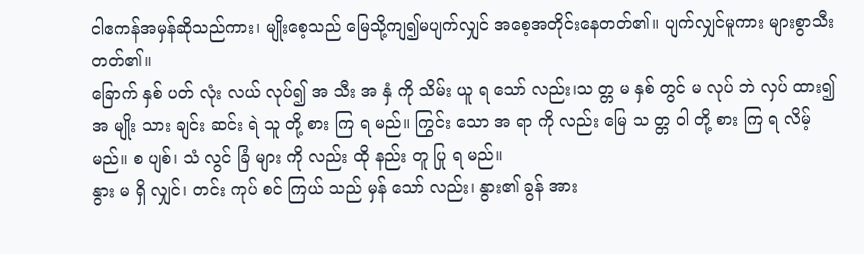ငါဧကန်အမှန်ဆိုသည်ကား၊ မျိုးစေ့သည် မြေသို့ကျ၍မပျက်လျှင် အစေ့အတိုင်းနေတတ်၏။ ပျက်လျှင်မူကား များစွာသီးတတ်၏။
ခြောက် နှစ် ပတ် လုံး လယ် လုပ်၍ အ သီး အ နှံ ကို သိမ်း ယူ ရ သော် လည်း၊သ တ္တ မ နှစ် တွင် မ လုပ် ဘဲ လှပ် ထား၍ အ မျိုး သား ချင်း ဆင်း ရဲ သူ တို့ စား ကြ ရ မည်။ ကြွင်း သော အ ရာ ကို လည်း မြေ သ တ္တ ဝါ တို့ စား ကြ ရ လိမ့် မည်။ စ ပျစ်၊ သံ လွင် ခြံ များ ကို လည်း ထို နည်း တူ ပြု ရ မည်။
နွား မ ရှိ လျှင်၊ တင်း ကုပ် စင် ကြယ် သည် မှန် သော် လည်း၊ နွား၏ ခွန် အား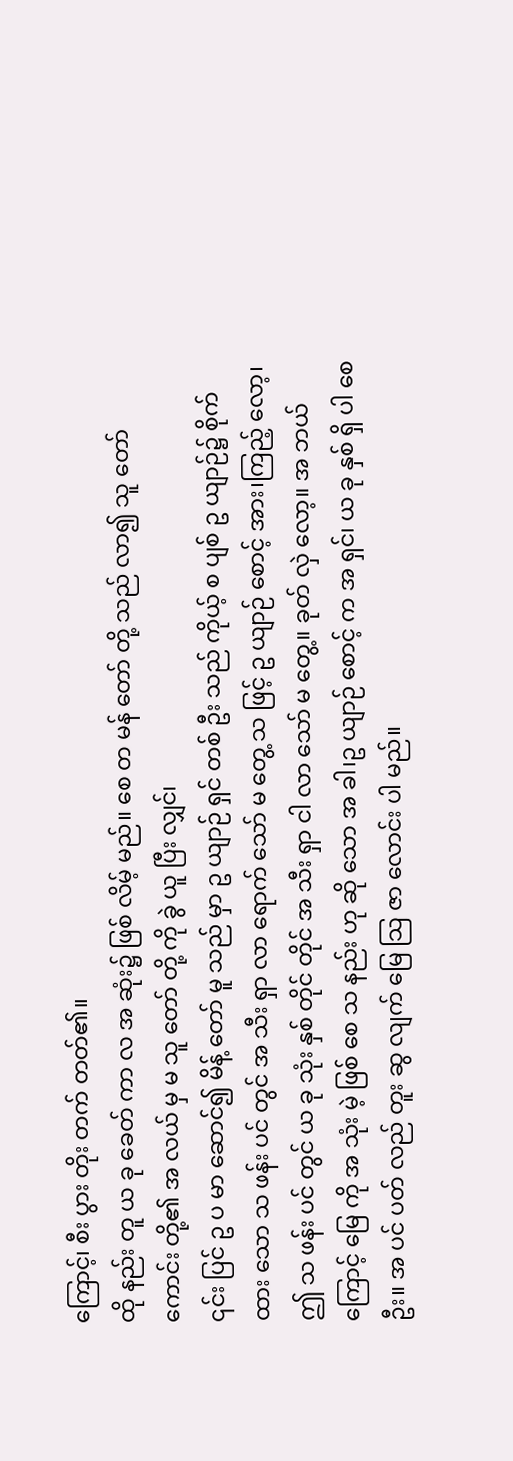ကြောင့်၊ စီး ပွား တိုး တက် တတ်၏။
ထို နည်း တူ ယ ခု ခေတ် ကာ လ အ ဆုံး၌ ဖြစ် လိမ့် မည်။ စေ တ မန် တော် တို့ သည် လာ၍ သူ တော် ကောင်း တို့၏ အ လယ် မှ မ သူ တော် တို့ ကို ခွဲ ယူ ပြီး လျှင်၊
၎င်း ပြင် ဥ ပ မာ ဆောင်၍ မိန့် တော် မူ သည် မှာ ဥ ယျာဉ် ရှင် တစ် ဦး သည် ကိုယ့် စ ပျစ် ဥ ယျာဉ်၌ စိုက် ထား သော သ ဖန်း ပင် တွင် အ သီး ရှာ လာ ရောက် သော် မ တွေ့ သ ဖြင့် ဥ ယျာဉ် စောင့် အား၊ကြည့် လော့၊ ဤ သ ဖန်း ပင် တွင် ယ ခု သုံး နှစ် တိုင် တိုင် အ သီး ရှာ ငါ လာ သော် မ တွေ့။ ခုတ် လှဲ လော့။ အ ဘယ် ကြောင့် မြေ ကို အ သုံး မဲ့ ဖြစ် စေ သ နည်း ဟု ဆို သော အ ခါ၊ဥ ယျာဉ် စောင့် က အ ရှင်၊ ယ ခု နှစ် ရှိ ပါ စေ ဦး။ အ ပင် ပတ် လည် တူး ဆွ လျက် မြေ သြ ဇာ လောင်း ပါ မည်။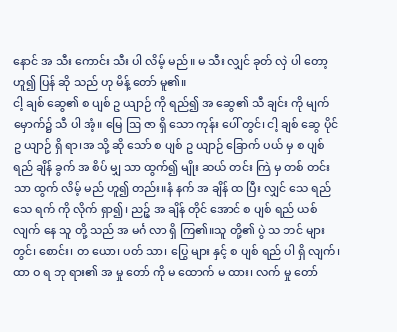နောင် အ သီး ကောင်း သီး ပါ လိမ့် မည်။ မ သီး လျှင် ခုတ် လှဲ ပါ တော့ ဟူ၍ ပြန် ဆို သည် ဟု မိန့် တော် မူ၏။
ငါ့ ချစ် ဆွေ၏ စ ပျစ် ဥ ယျာဉ် ကို ရည်၍ အ ဆွေ၏ သီ ချင်း ကို မျက် မှောက်၌ သီ ပါ အံ့။ မြေ ဩ ဇာ ရှိ သော ကုန်း ပေါ် တွင်၊ ငါ့ ချစ် ဆွေ ပိုင် ဥ ယျာဉ် ရှိ ရာ၊အ သို့ ဆို သော် စ ပျစ် ဥ ယျာဉ် ခြောက် ပယ် မှ စ ပျစ် ရည် ချိန် ခွက် အ စိပ် မျှ သာ ထွက်၍ မျိုး ဆယ် တင်း ကြဲ မှ တစ် တင်း သာ ထွက် လိမ့် မည် ဟူ၍ တည်း။နံ နက် အ ချိန် ထ ပြီး လျှင် သေ ရည် သေ ရက် ကို လိုက် ရှာ၍၊ ညဉ့် အ ချိန် တိုင် အောင် စ ပျစ် ရည် ယစ် လျက် နေ သူ တို့ သည် အ မင်္ဂ လာ ရှိ ကြ၏။သူ တို့၏ ပွဲ သ ဘင် များ တွင်၊ စောင်း၊ တ ယော၊ ပတ် သာ၊ ပြွေ များ နှင့် စ ပျစ် ရည် ပါ ရှိ လျက်၊ ထာ ဝ ရ ဘု ရား၏ အ မှု တော် ကို မ ထောက် မ ထား၊ လက် မှု တော်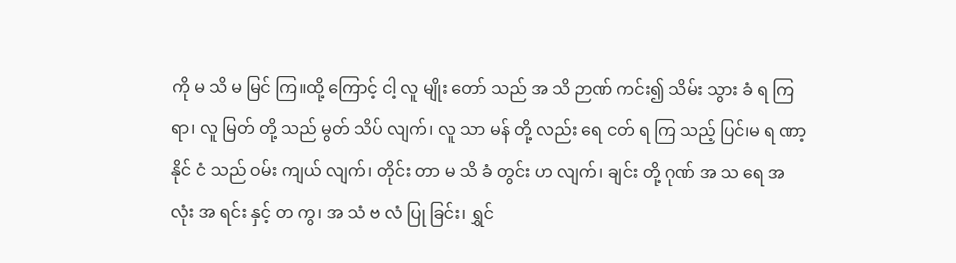ကို မ သိ မ မြင် ကြ။ထို့ ကြောင့် ငါ့ လူ မျိုး တော် သည် အ သိ ဉာဏ် ကင်း၍ သိမ်း သွား ခံ ရ ကြ ရာ၊ လူ မြတ် တို့ သည် မွတ် သိပ် လျက်၊ လူ သာ မန် တို့ လည်း ရေ ငတ် ရ ကြ သည့် ပြင်၊မ ရ ဏာ့ နိုင် ငံ သည် ဝမ်း ကျယ် လျက်၊ တိုင်း တာ မ သိ ခံ တွင်း ဟ လျက်၊ ချင်း တို့ ဂုဏ် အ သ ရေ အ လုံး အ ရင်း နှင့် တ ကွ၊ အ သံ ဗ လံ ပြု ခြင်း၊ ရွှင်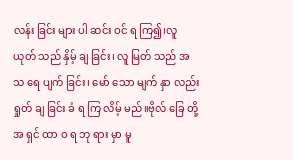လန်း ခြင်း များ ပါ ဆင်း ဝင် ရ ကြ၍၊လူ ယုတ် သည် နှိမ့် ချ ခြင်း၊ လူ မြတ် သည် အ သ ရေ ပျက် ခြင်း၊ မော် သော မျက် နှာ လည်း ရှုတ် ချ ခြင်း ခံ ရ ကြ လိမ့် မည်။ဗိုလ် ခြေ တို့ အ ရှင် ထာ ဝ ရ ဘု ရား မှာ မူ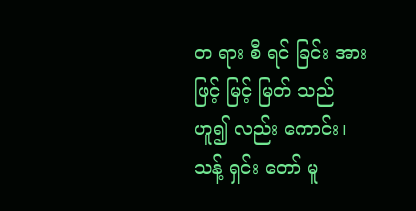တ ရား စီ ရင် ခြင်း အား ဖြင့် မြင့် မြတ် သည် ဟူ၍ လည်း ကောင်း၊ သန့် ရှင်း တော် မူ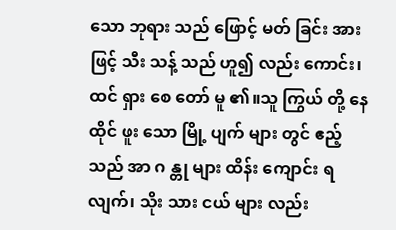သော ဘုရား သည် ဖြောင့် မတ် ခြင်း အား ဖြင့် သီး သန့် သည် ဟူ၍ လည်း ကောင်း၊ ထင် ရှား စေ တော် မူ ၏။သူ ကြွယ် တို့ နေ ထိုင် ဖူး သော မြို့ ပျက် များ တွင် ဧည့် သည် အာ ဂ န္တု များ ထိန်း ကျောင်း ရ လျက်၊ သိုး သား ငယ် များ လည်း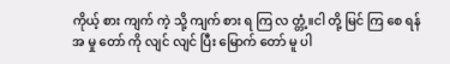ကိုယ့် စား ကျက် ကဲ့ သို့ ကျက် စား ရ ကြ လ တ္တံ့။ငါ တို့ မြင် ကြ စေ ရန် အ မှု တော် ကို လျင် လျင် ပြီး မြောက် တော် မူ ပါ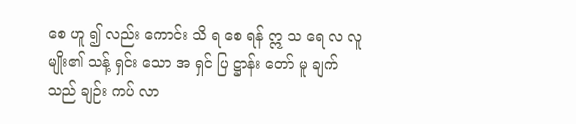စေ ဟူ ၍ လည်း ကောင်း သိ ရ စေ ရန် ဣ သ ရေ လ လူ မျိုး၏ သန့် ရှင်း သော အ ရှင် ပြ ဋ္ဌာန်း တော် မူ ချက် သည် ချဉ်း ကပ် လာ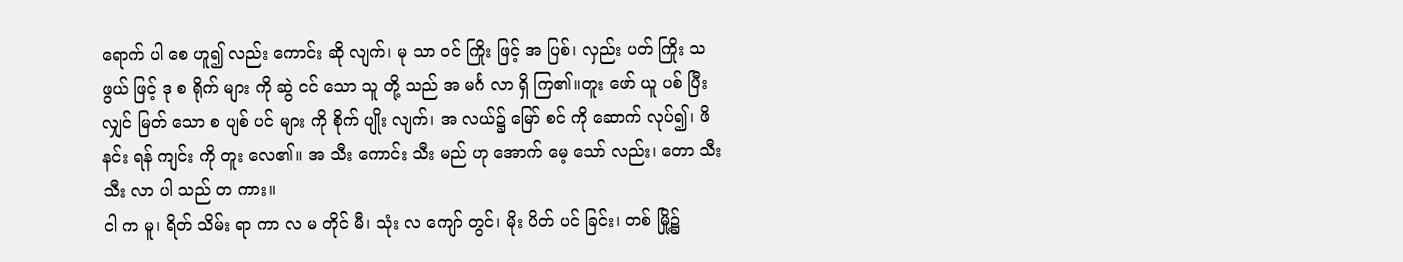ရောက် ပါ စေ ဟူ၍ လည်း ကောင်း ဆို လျက်၊ မု သာ ဝင် ကြိုး ဖြင့် အ ပြစ်၊ လှည်း ပတ် ကြိုး သ ဖွယ် ဖြင့် ဒု စ ရိုက် များ ကို ဆွဲ ငင် သော သူ တို့ သည် အ မင်္ဂ လာ ရှိ ကြ၏။တူး ဖော် ယူ ပစ် ပြီး လျှင် မြတ် သော စ ပျစ် ပင် များ ကို စိုက် ပျိုး လျက်၊ အ လယ်၌ မြော် စင် ကို ဆောက် လုပ်၍၊ ဖိ နင်း ရန် ကျင်း ကို တူး လေ၏။ အ သီး ကောင်း သီး မည် ဟု အောက် မေ့ သော် လည်း၊ တော သီး သီး လာ ပါ သည် တ ကား။
ငါ က မူ၊ ရိတ် သိမ်း ရာ ကာ လ မ တိုင် မီ၊ သုံး လ ကျော် တွင်၊ မိုး ပိတ် ပင် ခြင်း၊ တစ် မြို့၌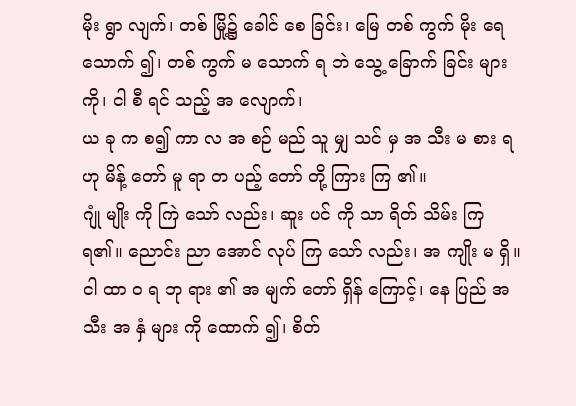မိုး ရွာ လျက်၊ တစ် မြို့၌ ခေါင် စေ ခြင်း၊ မြေ တစ် ကွက် မိုး ရေ သောက် ၍၊ တစ် ကွက် မ သောက် ရ ဘဲ သွေ့ ခြောက် ခြင်း များ ကို၊ ငါ စီ ရင် သည့် အ လျောက်၊
ယ ခု က စ၍ ကာ လ အ စဉ် မည် သူ မျှ သင် မှ အ သီး မ စား ရ ဟု မိန့် တော် မူ ရာ တ ပည့် တော် တို့ ကြား ကြ ၏။
ဂျုံ မျိုး ကို ကြဲ သော် လည်း၊ ဆူး ပင် ကို သာ ရိတ် သိမ်း ကြ ရ၏။ ညောင်း ညာ အောင် လုပ် ကြ သော် လည်း၊ အ ကျိုး မ ရှိ။ ငါ ထာ ဝ ရ ဘု ရား ၏ အ မျက် တော် ရှိန် ကြောင့်၊ နေ ပြည် အ သီး အ နှံ များ ကို ထောက် ၍၊ စိတ်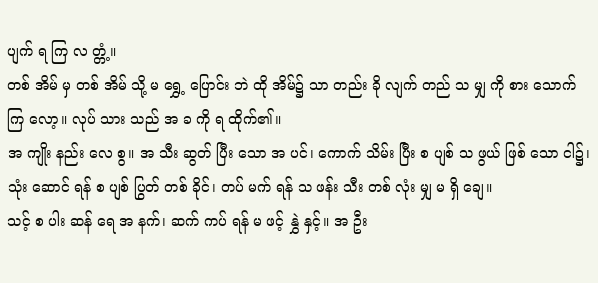ပျက် ရ ကြ လ တ္တံ့။
တစ် အိမ် မှ တစ် အိမ် သို့ မ ရွှေ့ ပြောင်း ဘဲ ထို အိမ်၌ သာ တည်း ခို လျက် တည် သ မျှ ကို စား သောက် ကြ လော့။ လုပ် သား သည် အ ခ ကို ရ ထိုက်၏။
အ ကျိုး နည်း လေ စွ။ အ သီး ဆွတ် ပြီး သော အ ပင်၊ ကောက် သိမ်း ပြီး စ ပျစ် သ ဖွယ် ဖြစ် သော ငါ၌၊ သုံး ဆောင် ရန် စ ပျစ် ပြွတ် တစ် ခိုင်၊ တပ် မက် ရန် သ ဖန်း သီး တစ် လုံး မျှ မ ရှိ ချေ။
သင့် စ ပါး ဆန် ရေ အ နက်၊ ဆက် ကပ် ရန် မ ဖင့် နွှဲ နှင့်။ အ ဦး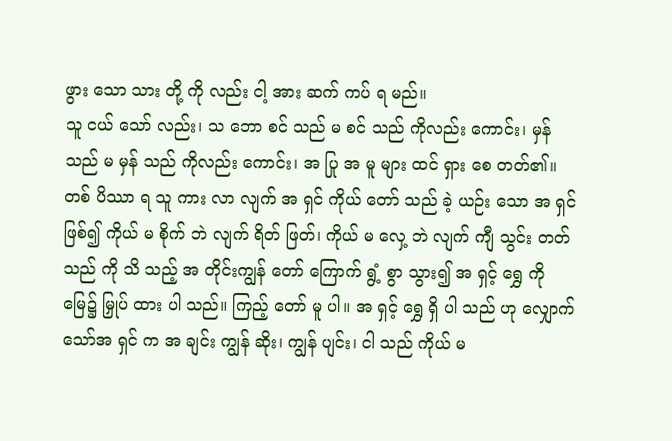ဖွား သော သား တို့ ကို လည်း ငါ့ အား ဆက် ကပ် ရ မည်။
သူ ငယ် သော် လည်း၊ သ ဘော စင် သည် မ စင် သည် ကိုလည်း ကောင်း၊ မှန် သည် မ မှန် သည် ကိုလည်း ကောင်း၊ အ ပြု အ မူ များ ထင် ရှား စေ တတ်၏။
တစ် ပိဿာ ရ သူ ကား လာ လျက် အ ရှင် ကိုယ် တော် သည် ခဲ့ ယဉ်း သော အ ရှင် ဖြစ်၍ ကိုယ် မ စိုက် ဘဲ လျက် ရိတ် ဖြတ်၊ ကိုယ် မ လှေ့ ဘဲ လျက် ကျီ သွင်း တတ် သည် ကို သိ သည့် အ တိုင်းကျွန် တော် ကြောက် ရွံ့ စွာ သွား၍ အ ရှင့် ရွှေ ကို မြေ၌ မြှုပ် ထား ပါ သည်။ ကြည့် တော် မူ ပါ။ အ ရှင့် ရွှေ ရှိ ပါ သည် ဟု လျှောက် သော်အ ရှင် က အ ချင်း ကျွန် ဆိုး၊ ကျွန် ပျင်း၊ ငါ သည် ကိုယ် မ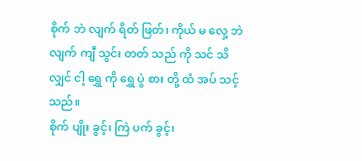စိုက် ဘဲ လျက် ရိတ် ဖြတ်၊ ကိုယ် မ လှေ့ ဘဲ လျက် ကျီ သွင်း တတ် သည် ကို သင် သိ လျှင် ငါ့ ရွှေ ကို ရွှေ ပွဲ စား တို့ ထံ အပ် သင့် သည်။
စိုက် ပျိုး ခွင့်၊ ကြဲ ပက် ခွင့်၊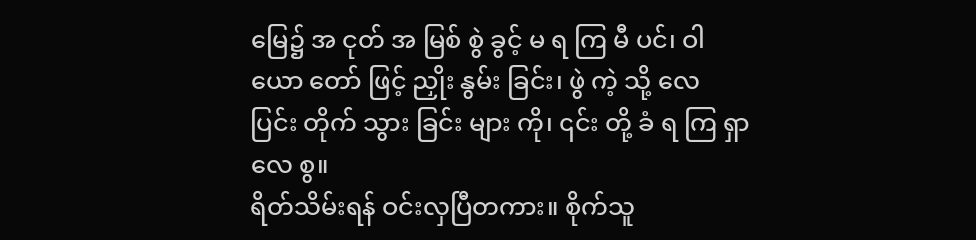မြေ၌ အ ငုတ် အ မြစ် စွဲ ခွင့် မ ရ ကြ မီ ပင်၊ ဝါ ယော တော် ဖြင့် ညှိုး နွမ်း ခြင်း၊ ဖွဲ ကဲ့ သို့ လေ ပြင်း တိုက် သွား ခြင်း များ ကို၊ ၎င်း တို့ ခံ ရ ကြ ရှာ လေ စွ။
ရိတ်သိမ်းရန် ဝင်းလှပြီတကား။ စိုက်သူ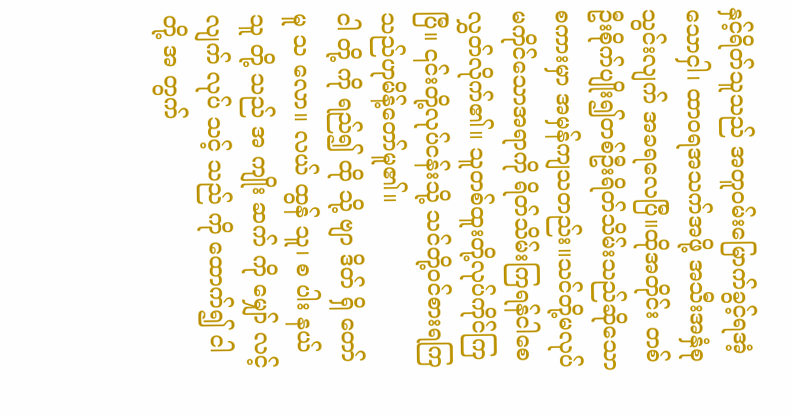နှင့်ရိတ်သူသည် အတူဝမ်းမြောက်ခွင့်ရအံ့သောငှါ၊ ထာဝရအသက်အဖို့ အသီးအနှံစုသွင်းလျက် အခရလေပြီ။ထိုအတိုင်း တစ်ဦးစိုက်ပျိုး၍တစ်ဦးရိတ်သိမ်းသည်ဆိုသောစကားမှာ အမှန်ကျသတည်း။သင်တို့မလုပ်မကိုင်သောအရာကို ရိတ်သိမ်းကြရန်ငါစေလွှတ်လိုက်၏။ သူတစ်ထူးတို့လုပ်ကိုင်ကြပြီ။ ၎င်းတို့လုပ်ငန်းသို့ သင်တို့ဝင်စားရကြသည်ဟုမိန့်တော်မူ၏။
ငါ တို့ ကို ရည်၍ ထို သို့ ဗျာ ဒိတ် ရှိ တော် မူ သ လော။ လယ် ထွန် သူ၊ စ ပါး နယ် သူ တို့ သည် အ ကျိုး ဆက် ကို မျှော် လင့် လျက် လုပ် သင့် သည် ကို ထောက်၍ ငါ တို့ အ တွက်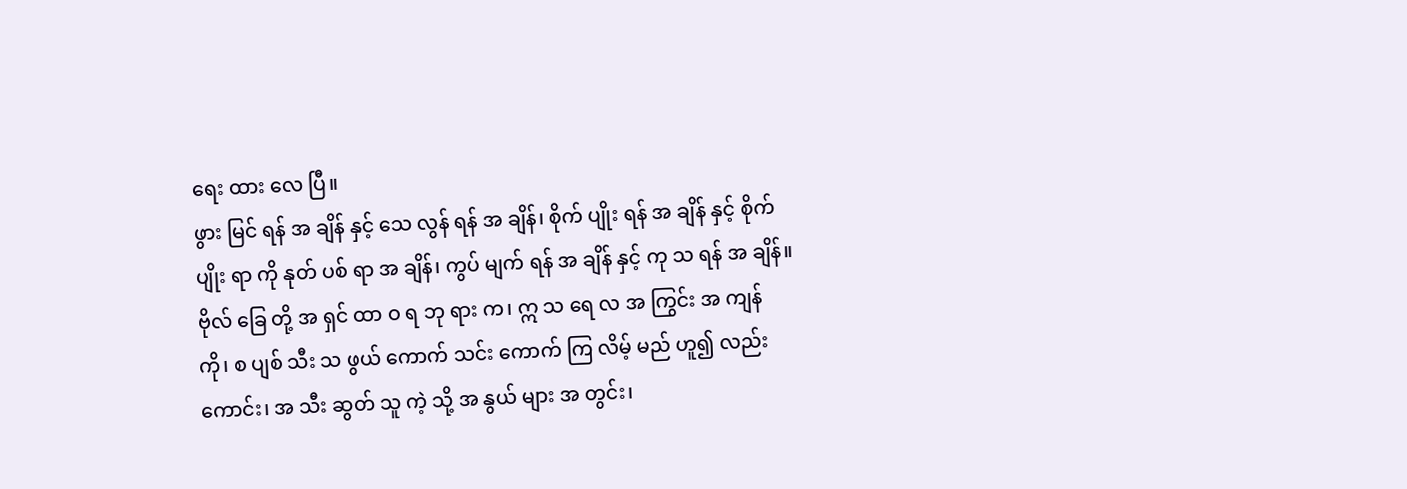ရေး ထား လေ ပြီ။
ဖွား မြင် ရန် အ ချိန် နှင့် သေ လွန် ရန် အ ချိန်၊ စိုက် ပျိုး ရန် အ ချိန် နှင့် စိုက် ပျိုး ရာ ကို နုတ် ပစ် ရာ အ ချိန်၊ ကွပ် မျက် ရန် အ ချိန် နှင့် ကု သ ရန် အ ချိန်။
ဗိုလ် ခြေ တို့ အ ရှင် ထာ ဝ ရ ဘု ရား က၊ ဣ သ ရေ လ အ ကြွင်း အ ကျန် ကို၊ စ ပျစ် သီး သ ဖွယ် ကောက် သင်း ကောက် ကြ လိမ့် မည် ဟူ၍ လည်း ကောင်း၊ အ သီး ဆွတ် သူ ကဲ့ သို့ အ နွယ် များ အ တွင်း၊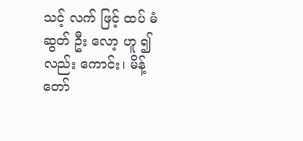သင့် လက် ဖြင့် ထပ် မံ ဆွတ် ဦး လော့ ဟူ ၍ လည်း ကောင်း၊ မိန့် တော်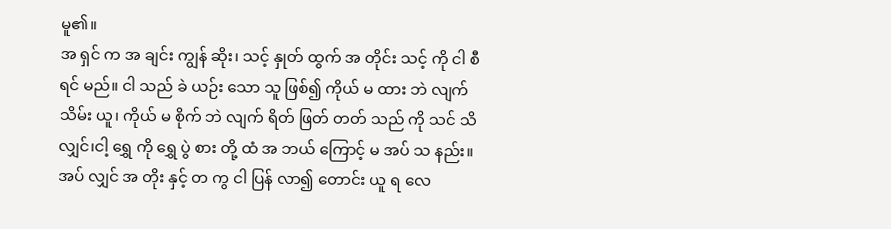မူ၏။
အ ရှင် က အ ချင်း ကျွန် ဆိုး၊ သင့် နှုတ် ထွက် အ တိုင်း သင့် ကို ငါ စီ ရင် မည်။ ငါ သည် ခဲ ယဉ်း သော သူ ဖြစ်၍ ကိုယ် မ ထား ဘဲ လျက် သိမ်း ယူ၊ ကိုယ် မ စိုက် ဘဲ လျက် ရိတ် ဖြတ် တတ် သည် ကို သင် သိ လျှင်၊ငါ့ ရွှေ ကို ရွှေ ပွဲ စား တို့ ထံ အ ဘယ် ကြောင့် မ အပ် သ နည်း။ အပ် လျှင် အ တိုး နှင့် တ ကွ ငါ ပြန် လာ၍ တောင်း ယူ ရ လေ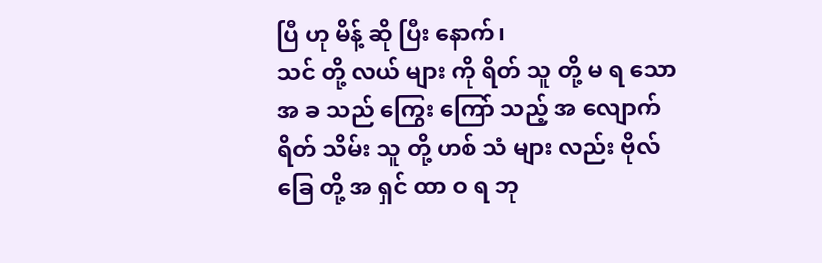ပြီ ဟု မိန့် ဆို ပြီး နောက်၊
သင် တို့ လယ် များ ကို ရိတ် သူ တို့ မ ရ သော အ ခ သည် ကြွေး ကြော် သည့် အ လျောက် ရိတ် သိမ်း သူ တို့ ဟစ် သံ များ လည်း ဗိုလ် ခြေ တို့ အ ရှင် ထာ ဝ ရ ဘု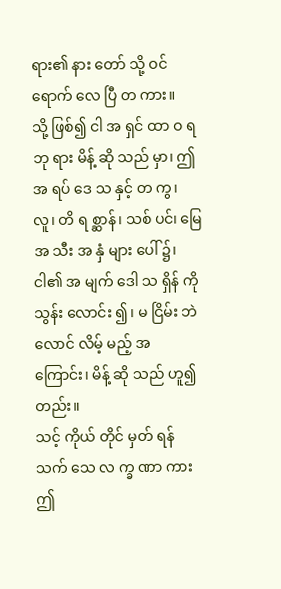ရား၏ နား တော် သို့ ဝင် ရောက် လေ ပြီ တ ကား။
သို့ ဖြစ်၍ ငါ အ ရှင် ထာ ဝ ရ ဘု ရား မိန့် ဆို သည် မှာ၊ ဤ အ ရပ် ဒေ သ နှင့် တ ကွ၊ လူ၊ တိ ရ စ္ဆာန်၊ သစ် ပင်၊ မြေ အ သီး အ နှံ များ ပေါ် ၌၊ ငါ၏ အ မျက် ဒေါ သ ရှိန် ကို သွန်း လောင်း ၍၊ မ ငြိမ်း ဘဲ လောင် လိမ့် မည့် အ ကြောင်း၊ မိန့် ဆို သည် ဟူ၍ တည်း။
သင့် ကိုယ် တိုင် မှတ် ရန် သက် သေ လ က္ခ ဏာ ကား ဤ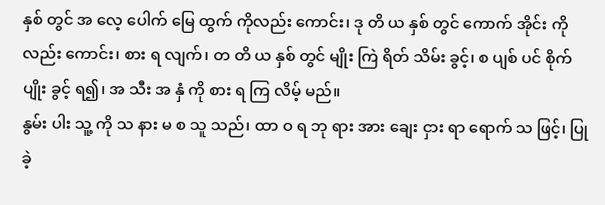နှစ် တွင် အ လေ့ ပေါက် မြေ ထွက် ကိုလည်း ကောင်း၊ ဒု တိ ယ နှစ် တွင် ကောက် အိုင်း ကို လည်း ကောင်း၊ စား ရ လျက်၊ တ တိ ယ နှစ် တွင် မျိုး ကြဲ ရိတ် သိမ်း ခွင့်၊ စ ပျစ် ပင် စိုက် ပျိုး ခွင့် ရ၍၊ အ သီး အ နှံ ကို စား ရ ကြ လိမ့် မည်။
နွမ်း ပါး သူ့ ကို သ နား မ စ သူ သည်၊ ထာ ဝ ရ ဘု ရား အား ချေး ငှား ရာ ရောက် သ ဖြင့်၊ ပြု ခဲ့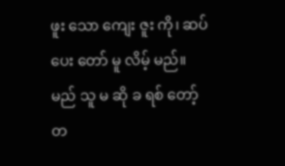ဖူး သော ကျေး ဇူး ကို၊ ဆပ် ပေး တော် မူ လိမ့် မည်။
မည် သူ မ ဆို ခ ရစ် တော့် တ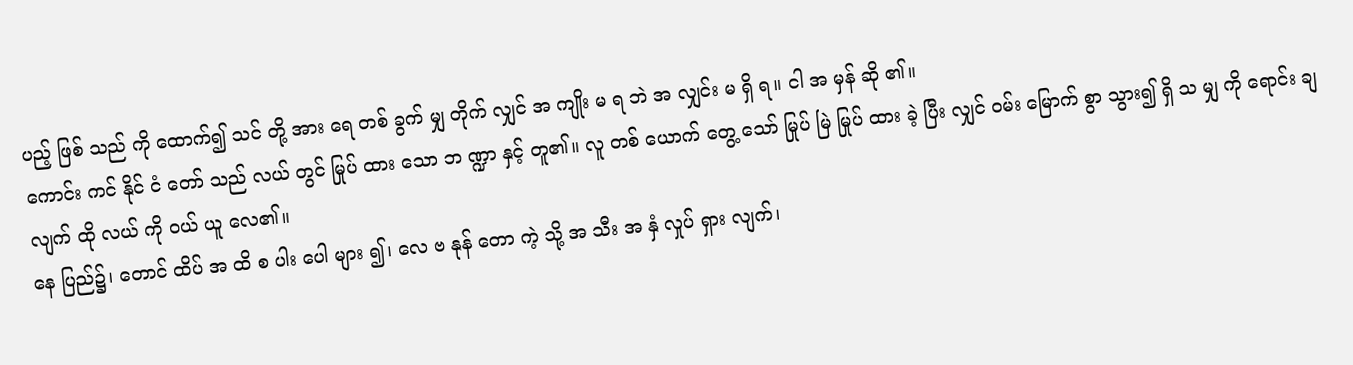ပည့် ဖြစ် သည် ကို ထောက်၍ သင် တို့ အား ရေ တစ် ခွက် မျှ တိုက် လျှင် အ ကျိုး မ ရ ဘဲ အ လျှင်း မ ရှိ ရ။ ငါ အ မှန် ဆို ၏။
ကောင်း ကင် နိုင် ငံ တော် သည် လယ် တွင် မြုပ် ထား သော ဘ ဏ္ဍာ နှင့် တူ၏။ လူ တစ် ယောက် တွေ့ သော် မြုပ် မြဲ မြုပ် ထား ခဲ့ ပြီး လျှင် ဝမ်း မြောက် စွာ သွား၍ ရှိ သ မျှ ကို ရောင်း ချ လျက် ထို လယ် ကို ဝယ် ယူ လေ၏။
နေ ပြည်၌၊ တောင် ထိပ် အ ထိ စ ပါး ပေါ များ ၍၊ လေ ဗ နုန် တော ကဲ့ သို့ အ သီး အ နှံ လှုပ် ရှား လျက်၊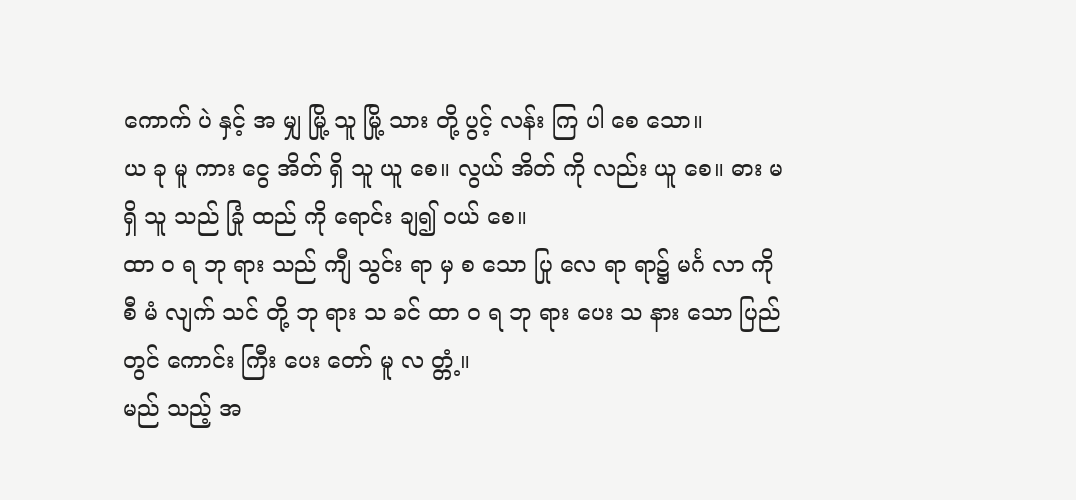ကောက် ပဲ နှင့် အ မျှ မြို့ သူ မြို့ သား တို့ ပွင့် လန်း ကြ ပါ စေ သော။
ယ ခု မူ ကား ငွေ အိတ် ရှိ သူ ယူ စေ။ လွယ် အိတ် ကို လည်း ယူ စေ။ ဓား မ ရှိ သူ သည် ခြုံ ထည် ကို ရောင်း ချ၍ ဝယ် စေ။
ထာ ဝ ရ ဘု ရား သည် ကျီ သွင်း ရာ မှ စ သော ပြု လေ ရာ ရာ၌ မင်္ဂ လာ ကို စီ မံ လျက် သင် တို့ ဘု ရား သ ခင် ထာ ဝ ရ ဘု ရား ပေး သ နား သော ပြည် တွင် ကောင်း ကြီး ပေး တော် မူ လ တ္တံ့။
မည် သည့် အ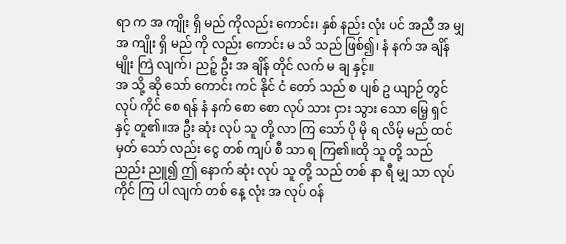ရာ က အ ကျိုး ရှိ မည် ကိုလည်း ကောင်း၊ နှစ် နည်း လုံး ပင် အညီ အ မျှ အ ကျိုး ရှိ မည် ကို လည်း ကောင်း မ သိ သည် ဖြစ်၍၊ နံ နက် အ ချိန် မျိုး ကြဲ လျက်၊ ညဉ့် ဦး အ ချိန် တိုင် လက် မ ချ နှင့်။
အ သို့ ဆို သော် ကောင်း ကင် နိုင် ငံ တော် သည် စ ပျစ် ဥ ယျာဉ် တွင် လုပ် ကိုင် စေ ရန် နံ နက် စော စော လုပ် သား ငှား သွား သော မြေ့ ရှင် နှင့် တူ၏။အ ဦး ဆုံး လုပ် သူ တို့ လာ ကြ သော် ပို မို ရ လိမ့် မည် ထင် မှတ် သော် လည်း ငွေ တစ် ကျပ် စီ သာ ရ ကြ၏။ထို သူ တို့ သည် ညည်း ညူ၍ ဤ နောက် ဆုံး လုပ် သူ တို့ သည် တစ် နာ ရီ မျှ သာ လုပ် ကိုင် ကြ ပါ လျက် တစ် နေ့ လုံး အ လုပ် ဝန်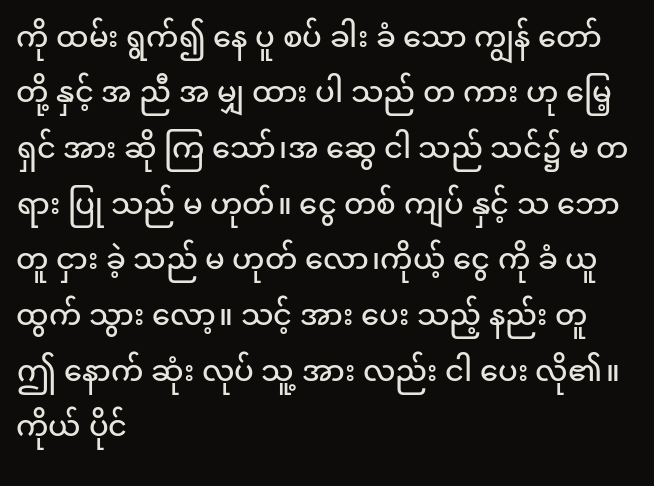ကို ထမ်း ရွက်၍ နေ ပူ စပ် ခါး ခံ သော ကျွန် တော် တို့ နှင့် အ ညီ အ မျှ ထား ပါ သည် တ ကား ဟု မြေ့ ရှင် အား ဆို ကြ သော်၊အ ဆွေ ငါ သည် သင်၌ မ တ ရား ပြု သည် မ ဟုတ်။ ငွေ တစ် ကျပ် နှင့် သ ဘော တူ ငှား ခဲ့ သည် မ ဟုတ် လော၊ကိုယ့် ငွေ ကို ခံ ယူ ထွက် သွား လော့။ သင့် အား ပေး သည့် နည်း တူ ဤ နောက် ဆုံး လုပ် သူ့ အား လည်း ငါ ပေး လို၏။ကိုယ် ပိုင်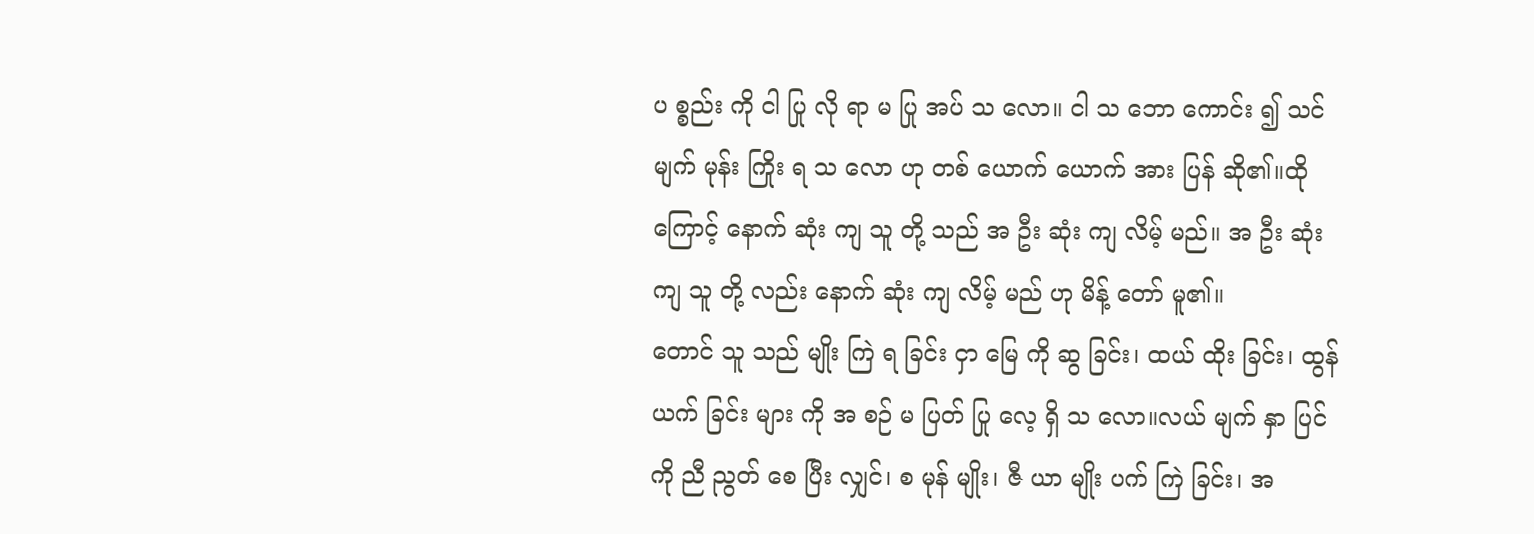ပ စ္စည်း ကို ငါ ပြု လို ရာ မ ပြု အပ် သ လော။ ငါ သ ဘော ကောင်း ၍ သင် မျက် မုန်း ကြိုး ရ သ လော ဟု တစ် ယောက် ယောက် အား ပြန် ဆို၏။ထို ကြောင့် နောက် ဆုံး ကျ သူ တို့ သည် အ ဦး ဆုံး ကျ လိမ့် မည်။ အ ဦး ဆုံး ကျ သူ တို့ လည်း နောက် ဆုံး ကျ လိမ့် မည် ဟု မိန့် တော် မူ၏။
တောင် သူ သည် မျိုး ကြဲ ရ ခြင်း ငှာ မြေ ကို ဆွ ခြင်း၊ ထယ် ထိုး ခြင်း၊ ထွန် ယက် ခြင်း များ ကို အ စဉ် မ ပြတ် ပြု လေ့ ရှိ သ လော။လယ် မျက် နှာ ပြင် ကို ညီ ညွတ် စေ ပြီး လျှင်၊ စ မုန် မျိုး၊ ဇီ ယာ မျိုး ပက် ကြဲ ခြင်း၊ အ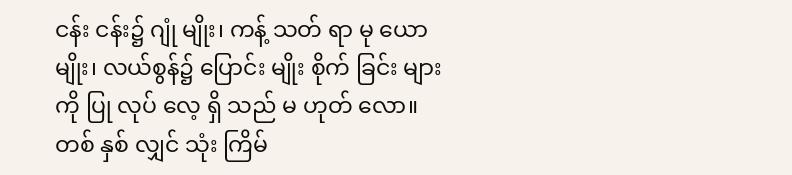ငန်း ငန်း၌ ဂျုံ မျိုး၊ ကန့် သတ် ရာ မု ယော မျိုး၊ လယ်စွန်၌ ပြောင်း မျိုး စိုက် ခြင်း များ ကို ပြု လုပ် လေ့ ရှိ သည် မ ဟုတ် လော။
တစ် နှစ် လျှင် သုံး ကြိမ်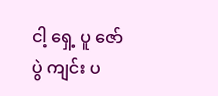ငါ့ ရှေ့ ပူ ဇော် ပွဲ ကျင်း ပ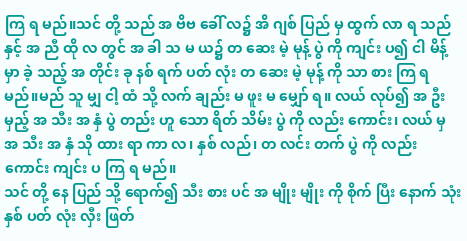ကြ ရ မည်။သင် တို့ သည် အ ဗိဗ ခေါ် လ၌ အိ ဂျစ် ပြည် မှ ထွက် လာ ရ သည် နှင့် အ ညီ ထို လ တွင် အ ခါ သ မ ယ၌ တ ဆေး မဲ့ မုန့် ပွဲ ကို ကျင်း ပ၍ ငါ မိန့် မှာ ခဲ့ သည့် အ တိုင်း ခု နစ် ရက် ပတ် လုံး တ ဆေး မဲ့ မုန့် ကို သာ စား ကြ ရ မည်။မည် သူ မျှ ငါ့ ထံ သို့ လက် ချည်း မ ဖူး မ မျှော် ရ။ လယ် လုပ်၍ အ ဦး မှည့် အ သီး အ နှံ ပွဲ တည်း ဟူ သော ရိတ် သိမ်း ပွဲ ကို လည်း ကောင်း၊ လယ် မှ အ သီး အ နှံ သို ထား ရာ ကာ လ၊ နှစ် လည်၊ တ လင်း တက် ပွဲ ကို လည်း ကောင်း ကျင်း ပ ကြ ရ မည်။
သင် တို့ နေ ပြည် သို့ ရောက်၍ သီး စား ပင် အ မျိုး မျိုး ကို စိုက် ပြီး နောက် သုံး နှစ် ပတ် လုံး လှီး ဖြတ်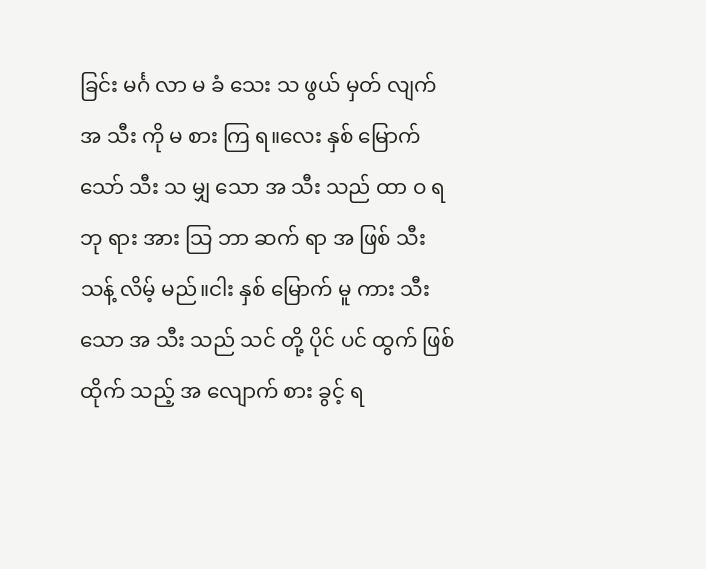ခြင်း မင်္ဂ လာ မ ခံ သေး သ ဖွယ် မှတ် လျက် အ သီး ကို မ စား ကြ ရ။လေး နှစ် မြောက် သော် သီး သ မျှ သော အ သီး သည် ထာ ဝ ရ ဘု ရား အား သြ ဘာ ဆက် ရာ အ ဖြစ် သီး သန့် လိမ့် မည်။ငါး နှစ် မြောက် မူ ကား သီး သော အ သီး သည် သင် တို့ ပိုင် ပင် ထွက် ဖြစ် ထိုက် သည့် အ လျောက် စား ခွင့် ရ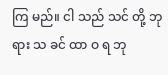ကြ မည်။ ငါ သည် သင် တို့ ဘု ရား သ ခင် ထာ ဝ ရ ဘု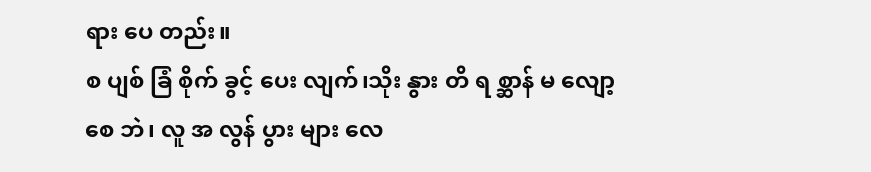ရား ပေ တည်း။
စ ပျစ် ခြံ စိုက် ခွင့် ပေး လျက်၊သိုး နွား တိ ရ စ္ဆာန် မ လျော့ စေ ဘဲ၊ လူ အ လွန် ပွား များ လေ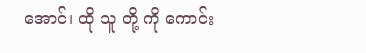အောင်၊ ထို သူ တို့ ကို ကောင်း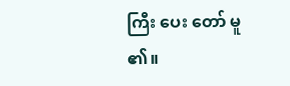ကြီး ပေး တော် မူ ၏။